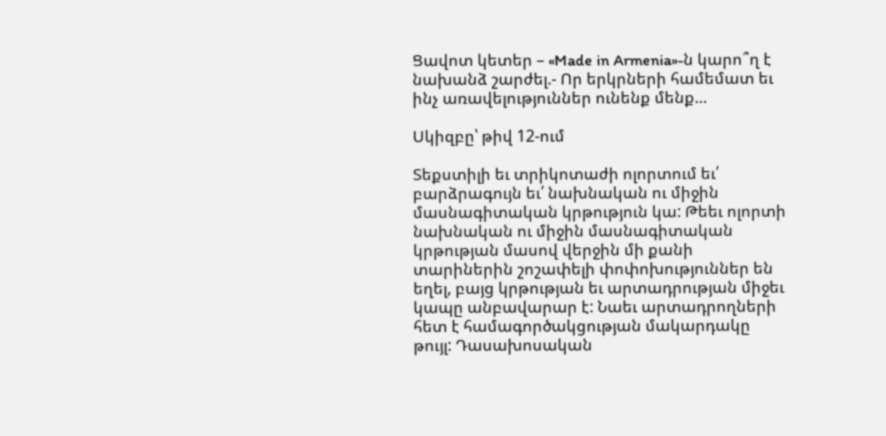Ցավոտ կետեր – «Made in Armenia»-ն կարո՞ղ է նախանձ շարժել.- Որ երկրների համեմատ եւ ինչ առավելություններ ունենք մենք…

Սկիզբը՝ թիվ 12-ում

Տեքստիլի եւ տրիկոտաժի ոլորտում եւ՛ բարձրագույն եւ՛ նախնական ու միջին մասնագիտական կրթություն կա: Թեեւ ոլորտի նախնական ու միջին մասնագիտական կրթության մասով վերջին մի քանի տարիներին շոշափելի փոփոխություններ են եղել, բայց կրթության եւ արտադրության միջեւ կապը անբավարար է: Նաեւ արտադրողների հետ է համագործակցության մակարդակը թույլ: Դասախոսական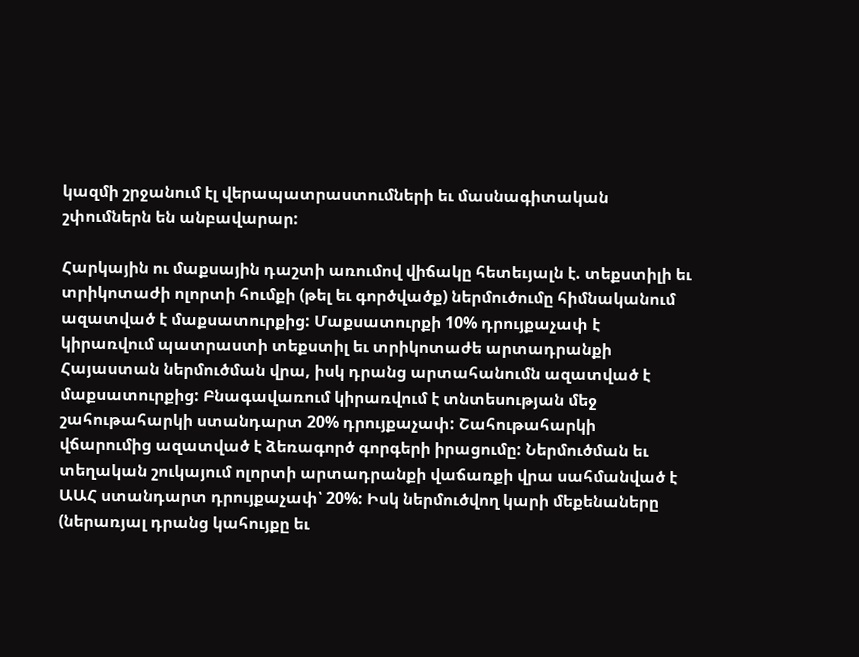կազմի շրջանում էլ վերապատրաստումների եւ մասնագիտական շփումներն են անբավարար:

Հարկային ու մաքսային դաշտի առումով վիճակը հետեւյալն է. տեքստիլի եւ տրիկոտաժի ոլորտի հումքի (թել եւ գործվածք) ներմուծումը հիմնականում ազատված է մաքսատուրքից: Մաքսատուրքի 10% դրույքաչափ է կիրառվում պատրաստի տեքստիլ եւ տրիկոտաժե արտադրանքի Հայաստան ներմուծման վրա, իսկ դրանց արտահանումն ազատված է մաքսատուրքից: Բնագավառում կիրառվում է տնտեսության մեջ շահութահարկի ստանդարտ 20% դրույքաչափ: Շահութահարկի վճարումից ազատված է ձեռագործ գորգերի իրացումը: Ներմուծման եւ տեղական շուկայում ոլորտի արտադրանքի վաճառքի վրա սահմանված է ԱԱՀ ստանդարտ դրույքաչափ՝ 20%: Իսկ ներմուծվող կարի մեքենաները (ներառյալ դրանց կահույքը եւ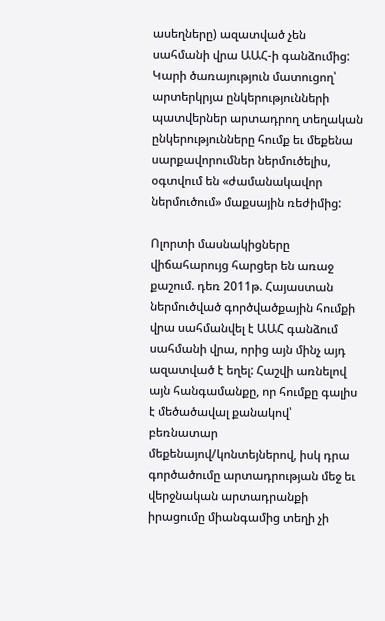ասեղները) ազատված չեն սահմանի վրա ԱԱՀ-ի գանձումից: Կարի ծառայություն մատուցող՝ արտերկրյա ընկերությունների պատվերներ արտադրող տեղական ընկերությունները հումք եւ մեքենա սարքավորումներ ներմուծելիս, օգտվում են «ժամանակավոր ներմուծում» մաքսային ռեժիմից:

Ոլորտի մասնակիցները վիճահարույց հարցեր են առաջ քաշում. դեռ 2011թ. Հայաստան ներմուծված գործվածքային հումքի վրա սահմանվել է ԱԱՀ գանձում սահմանի վրա, որից այն մինչ այդ ազատված է եղել: Հաշվի առնելով այն հանգամանքը, որ հումքը գալիս է մեծածավալ քանակով՝ բեռնատար մեքենայով/կոնտեյներով, իսկ դրա գործածումը արտադրության մեջ եւ վերջնական արտադրանքի իրացումը միանգամից տեղի չի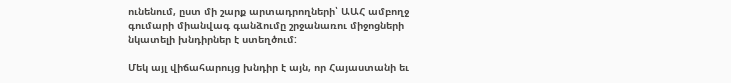ունենում, ըստ մի շարք արտադրողների՝ ԱԱՀ ամբողջ գումարի միանվագ գանձումը շրջանառու միջոցների նկատելի խնդիրներ է ստեղծում:

Մեկ այլ վիճահարույց խնդիր է այն, որ Հայաստանի եւ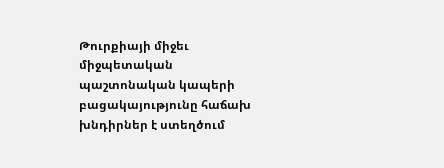Թուրքիայի միջեւ միջպետական պաշտոնական կապերի բացակայությունը հաճախ խնդիրներ է ստեղծում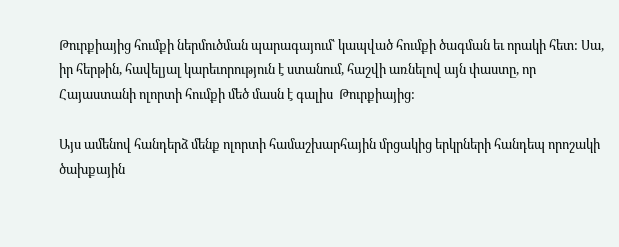Թուրքիայից հումքի ներմուծման պարագայում՝ կապված հումքի ծագման եւ որակի հետ: Սա, իր հերթին, հավելյալ կարեւորություն է ստանում, հաշվի առնելով այն փաստը, որ Հայաստանի ոլորտի հումքի մեծ մասն է գալիս  Թուրքիայից:

Այս ամենով հանդերձ մենք ոլորտի համաշխարհային մրցակից երկրների հանդեպ որոշակի ծախքային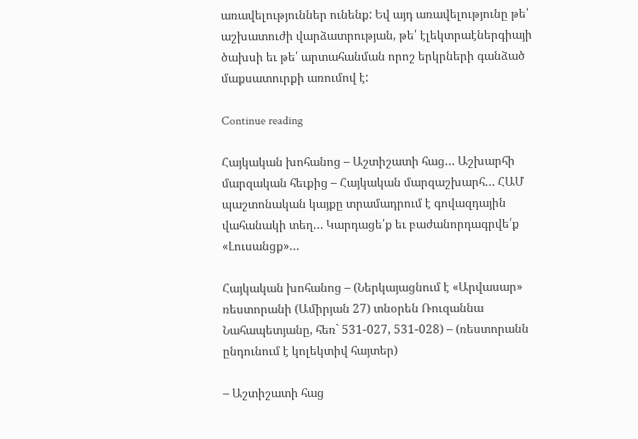առավելություններ ունենք: Եվ այդ առավելությունը թե՛ աշխատուժի վարձատրության, թե՛ էլեկտրաէներգիայի ծախսի եւ թե՛ արտահանման որոշ երկրների գանձած մաքսատուրքի առումով է:

Continue reading

Հայկական խոհանոց – Աշտիշատի հաց… Աշխարհի մարզական հեւքից – Հայկական մարզաշխարհ… ՀԱՄ պաշտոնական կայքը տրամադրում է գովազդային վահանակի տեղ… Կարդացե՛ք եւ բաժանորդագրվե՛ք «Լուսանցք»…

Հայկական խոհանոց – (Ներկայացնում է «Արվասար» ռեստորանի (Ամիրյան 27) տնօրեն Ռուզաննա Նահապետյանը, հեռ` 531-027, 531-028) – (ռեստորանն ընդունում է կոլեկտիվ հայտեր)

– Աշտիշատի հաց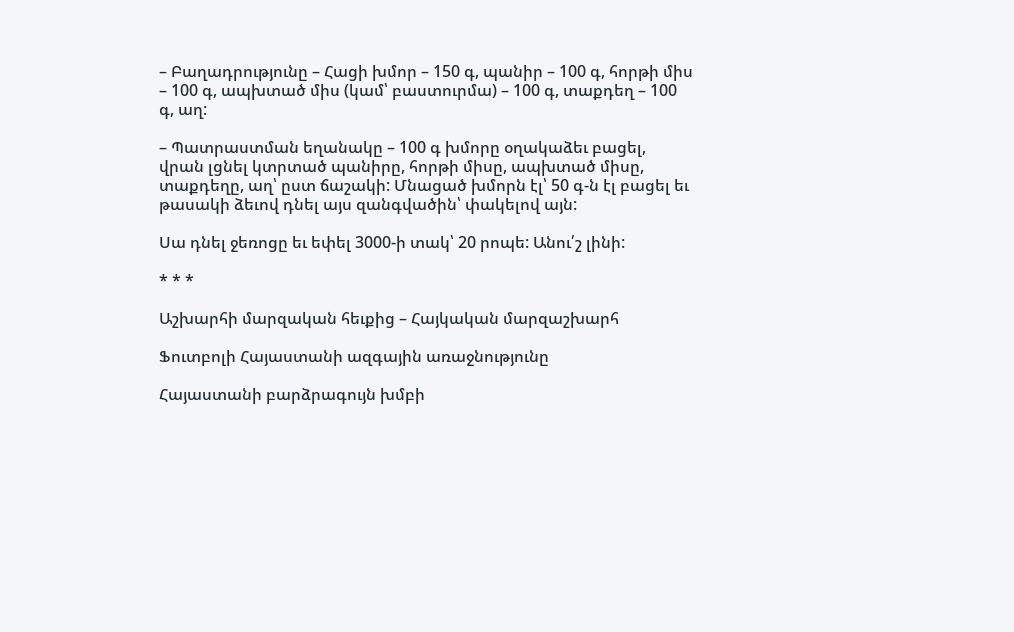– Բաղադրությունը – Հացի խմոր – 150 գ, պանիր – 100 գ, հորթի միս – 100 գ, ապխտած միս (կամ՝ բաստուրմա) – 100 գ, տաքդեղ – 100 գ, աղ:

– Պատրաստման եղանակը – 100 գ խմորը օղակաձեւ բացել, վրան լցնել կտրտած պանիրը, հորթի միսը, ապխտած միսը, տաքդեղը, աղ՝ ըստ ճաշակի: Մնացած խմորն էլ՝ 50 գ-ն էլ բացել եւ թասակի ձեւով դնել այս զանգվածին՝ փակելով այն:

Սա դնել ջեռոցը եւ եփել 3000-ի տակ՝ 20 րոպե: Անու՛շ լինի:

* * *

Աշխարհի մարզական հեւքից – Հայկական մարզաշխարհ

Ֆուտբոլի Հայաստանի ազգային առաջնությունը

Հայաստանի բարձրագույն խմբի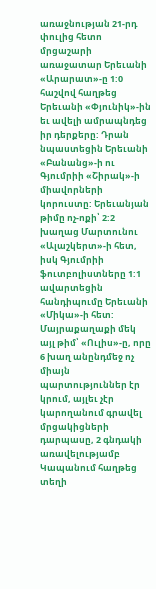առաջնության 21-րդ փուլից հետո մրցաշարի առաջատար Երեւանի «Արարատ»-ը 1:0 հաշվով հաղթեց Երեւանի «Փյունիկ»-ին եւ ավելի ամրապնդեց իր դերքերը: Դրան նպաստեցին Երեւանի «Բանանց»-ի ու Գյումրիի «Շիրակ»-ի միավորների կորուստը: Երեւանյան թիմը ոչ-ոքի՝ 2:2 խաղաց Մարտունու «Ալաշկերտ»-ի հետ, իսկ Գյումրիի ֆուտբոլիստները 1:1 ավարտեցին հանդիպումը Երեւանի «Միկա»-ի հետ: Մայրաքաղաքի մեկ այլ թիմ՝ «Ուլիս»-ը, որը 6 խաղ անընդմեջ ոչ միայն պարտություններ էր կրում, այլեւ չէր կարողանում գրավել մրցակիցների դարպասը, 2 գնդակի առավելությամբ Կապանում հաղթեց տեղի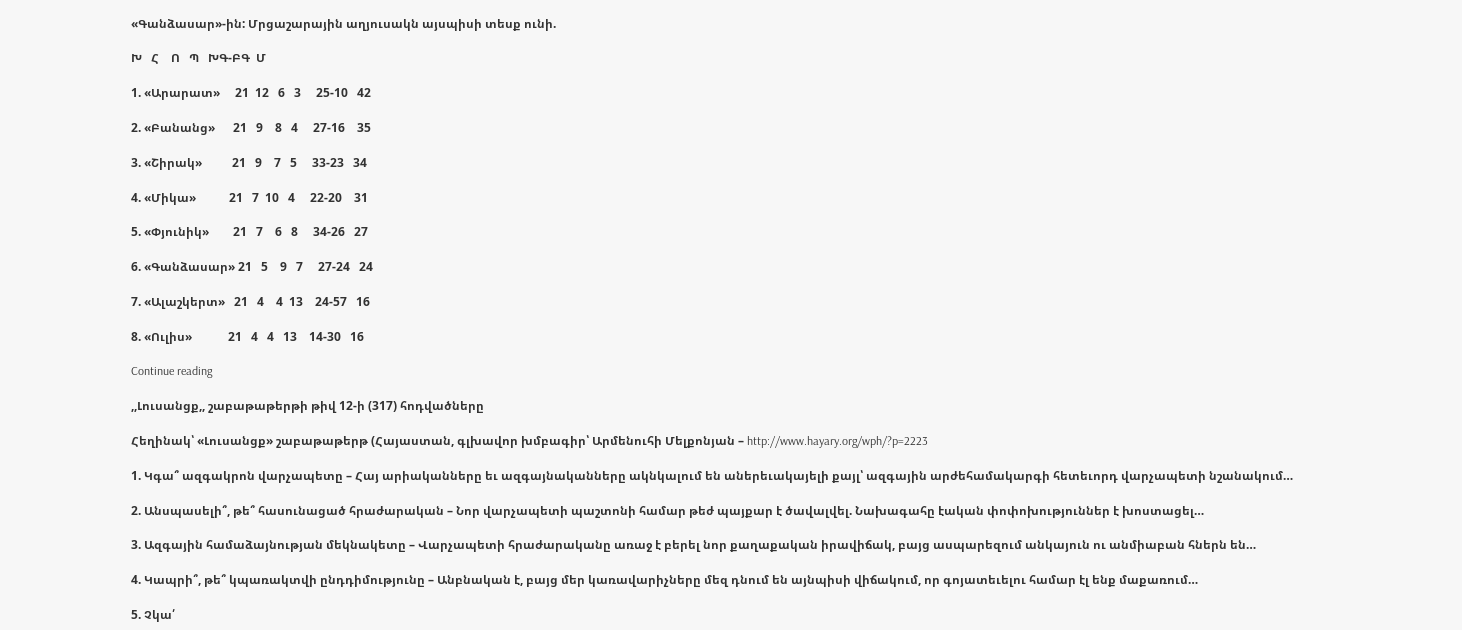«Գանձասար»-ին: Մրցաշարային աղյուսակն այսպիսի տեսք ունի.

Խ   Հ    Ո   Պ   ԽԳ-ԲԳ  Մ

1. «Արարատ»     21  12   6   3     25-10   42

2. «Բանանց»      21   9    8   4     27-16    35

3. «Շիրակ»          21   9    7   5     33-23   34

4. «Միկա»           21   7  10   4     22-20    31

5. «Փյունիկ»        21   7    6   8     34-26   27

6. «Գանձասար» 21   5    9   7     27-24   24

7. «Ալաշկերտ»   21   4    4  13    24-57   16

8. «Ուլիս»            21   4   4   13    14-30   16

Continue reading

,,Լուսանցք,, շաբաթաթերթի թիվ 12-ի (317) հոդվածները

Հեղինակ՝ «Լուսանցք» շաբաթաթերթ (Հայաստան, գլխավոր խմբագիր՝ Արմենուհի Մելքոնյան – http://www.hayary.org/wph/?p=2223

1. Կգա՞ ազգակրոն վարչապետը – Հայ արիականները եւ ազգայնականները ակնկալում են աներեւակայելի քայլ՝ ազգային արժեհամակարգի հետեւորդ վարչապետի նշանակում…

2. Անսպասելի՞, թե՞ հասունացած հրաժարական – Նոր վարչապետի պաշտոնի համար թեժ պայքար է ծավալվել. Նախագահը էական փոփոխություններ է խոստացել…

3. Ազգային համաձայնության մեկնակետը – Վարչապետի հրաժարականը առաջ է բերել նոր քաղաքական իրավիճակ, բայց ասպարեզում անկայուն ու անմիաբան հներն են…

4. Կապրի՞, թե՞ կպառակտվի ընդդիմությունը – Անբնական է, բայց մեր կառավարիչները մեզ դնում են այնպիսի վիճակում, որ գոյատեւելու համար էլ ենք մաքառում…

5. Չկա՛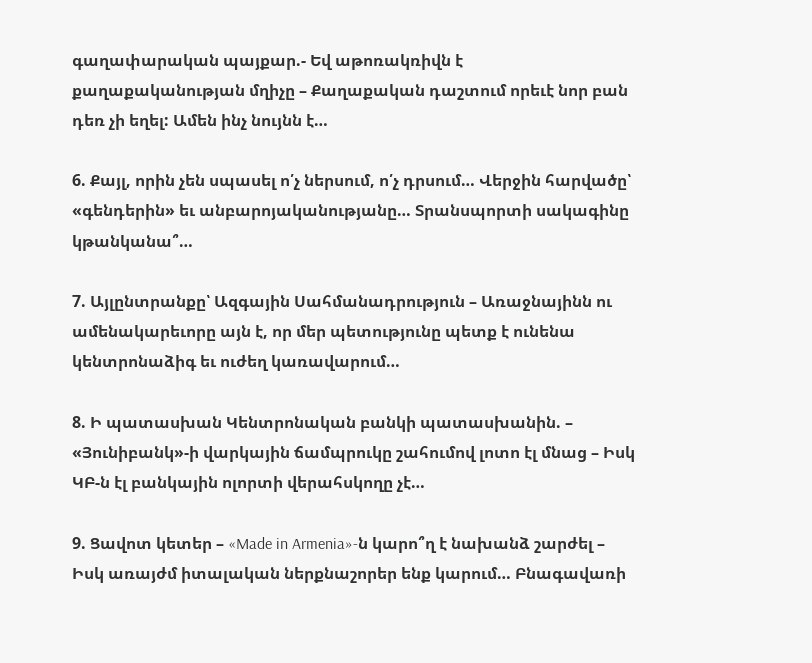գաղափարական պայքար.- Եվ աթոռակռիվն է քաղաքականության մղիչը – Քաղաքական դաշտում որեւէ նոր բան դեռ չի եղել: Ամեն ինչ նույնն է…

6. Քայլ, որին չեն սպասել ո՛չ ներսում, ո՛չ դրսում… Վերջին հարվածը՝ «գենդերին» եւ անբարոյականությանը… Տրանսպորտի սակագինը կթանկանա՞…

7. Այլընտրանքը՝ Ազգային Սահմանադրություն – Առաջնայինն ու ամենակարեւորը այն է, որ մեր պետությունը պետք է ունենա կենտրոնաձիգ եւ ուժեղ կառավարում…

8. Ի պատասխան Կենտրոնական բանկի պատասխանին. – «Յունիբանկ»-ի վարկային ճամպրուկը շահումով լոտո էլ մնաց – Իսկ ԿԲ-ն էլ բանկային ոլորտի վերահսկողը չէ…

9. Ցավոտ կետեր – «Made in Armenia»-ն կարո՞ղ է նախանձ շարժել – Իսկ առայժմ իտալական ներքնաշորեր ենք կարում… Բնագավառի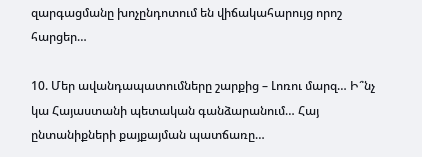զարգացմանը խոչընդոտում են վիճակահարույց որոշ հարցեր…

10. Մեր ավանդապատումները շարքից – Լոռու մարզ… Ի՞նչ կա Հայաստանի պետական գանձարանում… Հայ ընտանիքների քայքայման պատճառը…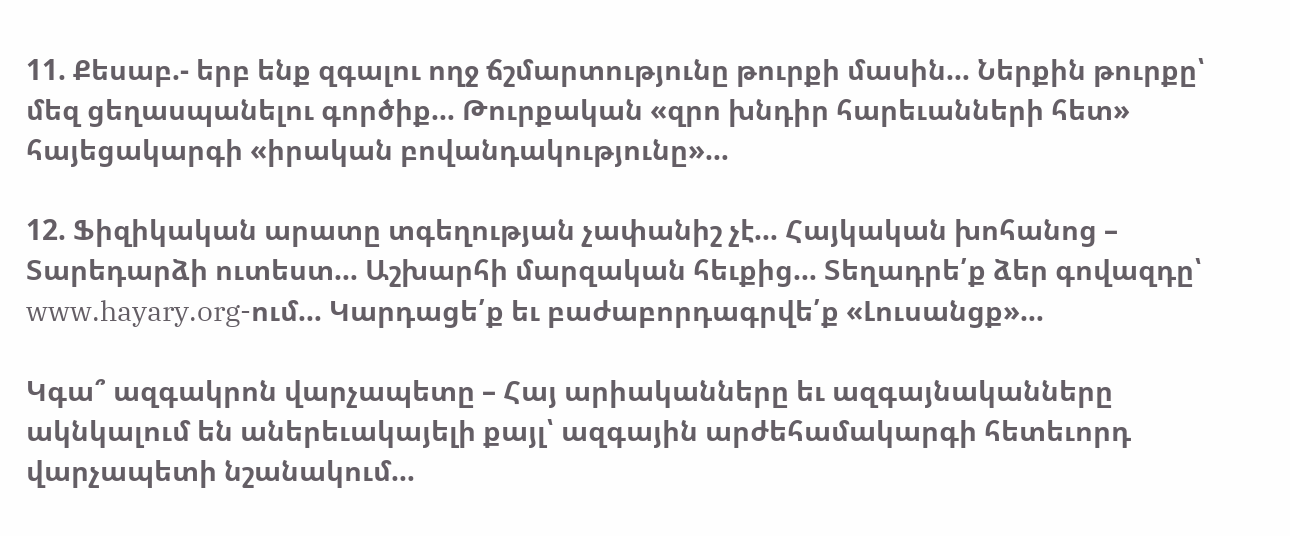11. Քեսաբ.- երբ ենք զգալու ողջ ճշմարտությունը թուրքի մասին… Ներքին թուրքը՝ մեզ ցեղասպանելու գործիք… Թուրքական «զրո խնդիր հարեւանների հետ» հայեցակարգի «իրական բովանդակությունը»…

12. Ֆիզիկական արատը տգեղության չափանիշ չէ… Հայկական խոհանոց – Տարեդարձի ուտեստ… Աշխարհի մարզական հեւքից… Տեղադրե՛ք ձեր գովազդը՝ www.hayary.org-ում… Կարդացե՛ք եւ բաժաբորդագրվե՛ք «Լուսանցք»…

Կգա՞ ազգակրոն վարչապետը – Հայ արիականները եւ ազգայնականները ակնկալում են աներեւակայելի քայլ՝ ազգային արժեհամակարգի հետեւորդ վարչապետի նշանակում…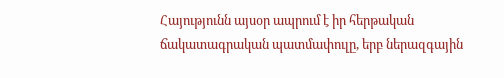Հայությունն այսօր ապրում է իր հերթական ճակատագրական պատմափուլը, երբ ներազգային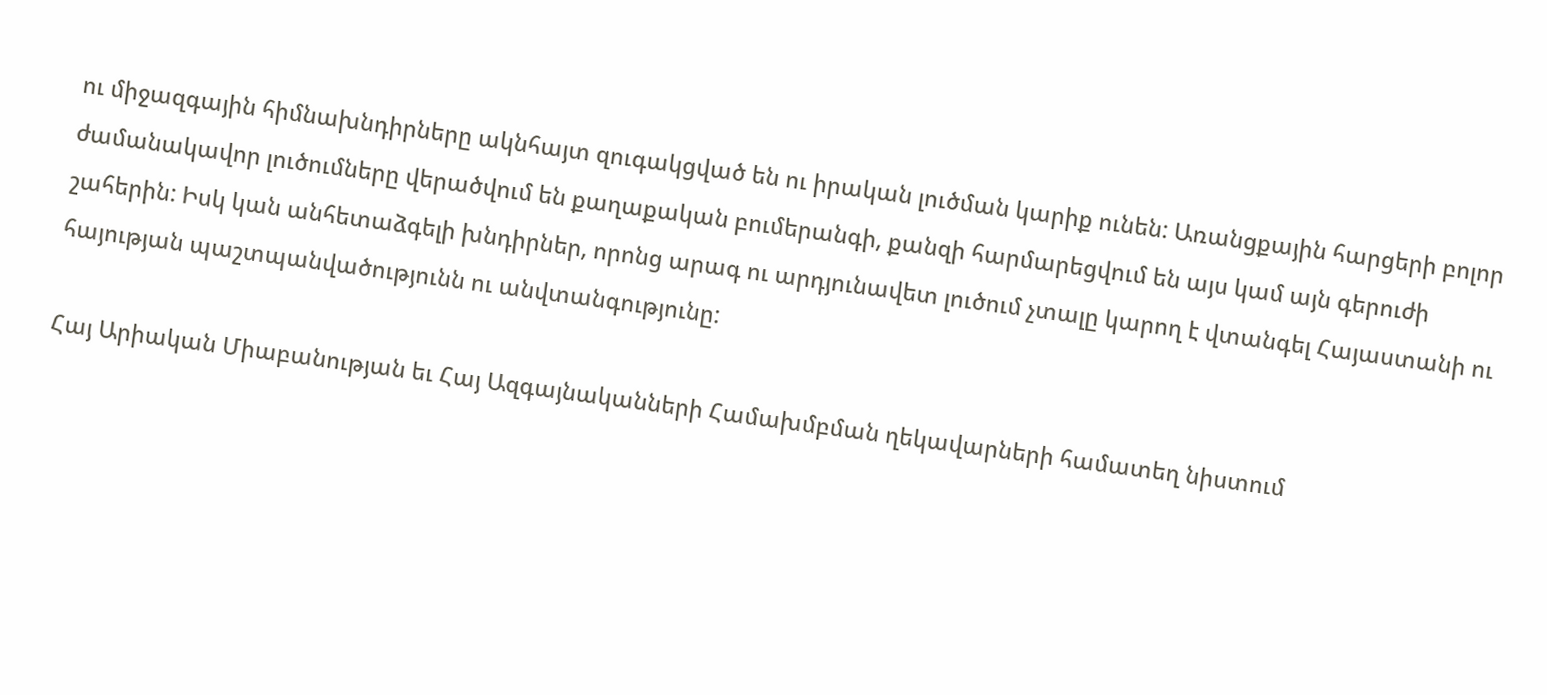ու միջազգային հիմնախնդիրները ակնհայտ զուգակցված են ու իրական լուծման կարիք ունեն: Առանցքային հարցերի բոլոր ժամանակավոր լուծումները վերածվում են քաղաքական բումերանգի, քանզի հարմարեցվում են այս կամ այն գերուժի շահերին: Իսկ կան անհետաձգելի խնդիրներ, որոնց արագ ու արդյունավետ լուծում չտալը կարող է վտանգել Հայաստանի ու հայության պաշտպանվածությունն ու անվտանգությունը:

Հայ Արիական Միաբանության եւ Հայ Ազգայնականների Համախմբման ղեկավարների համատեղ նիստում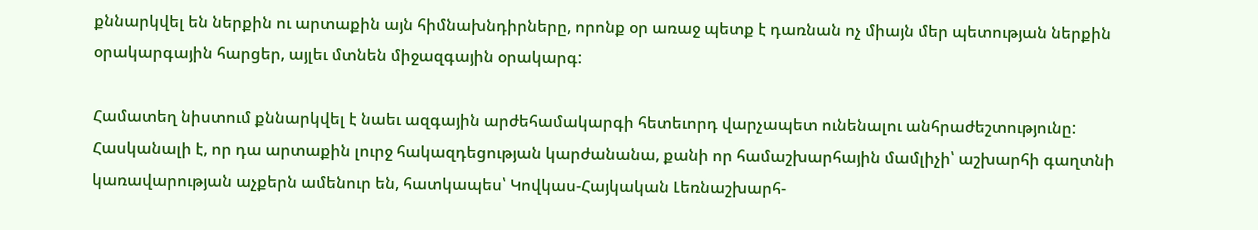քննարկվել են ներքին ու արտաքին այն հիմնախնդիրները, որոնք օր առաջ պետք է դառնան ոչ միայն մեր պետության ներքին օրակարգային հարցեր, այլեւ մտնեն միջազգային օրակարգ:

Համատեղ նիստում քննարկվել է նաեւ ազգային արժեհամակարգի հետեւորդ վարչապետ ունենալու անհրաժեշտությունը: Հասկանալի է, որ դա արտաքին լուրջ հակազդեցության կարժանանա, քանի որ համաշխարհային մամլիչի՝ աշխարհի գաղտնի կառավարության աչքերն ամենուր են, հատկապես՝ Կովկաս-Հայկական Լեռնաշխարհ-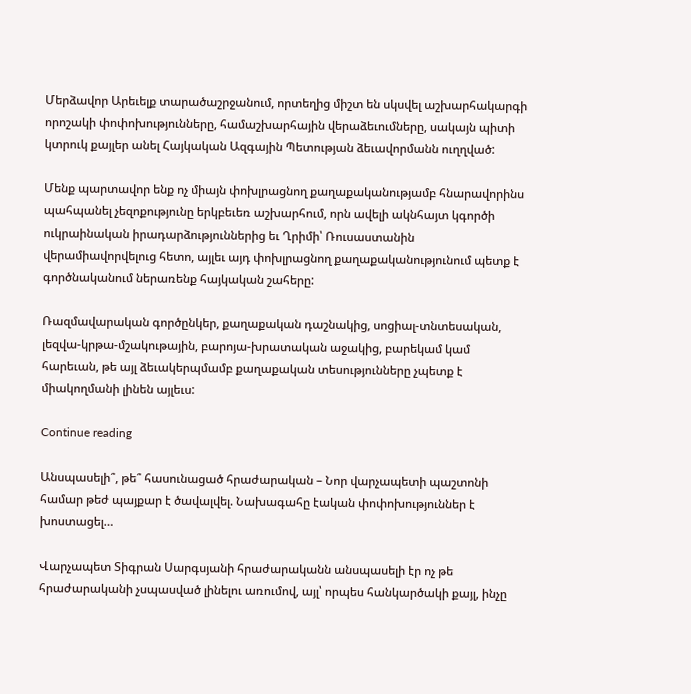Մերձավոր Արեւելք տարածաշրջանում, որտեղից միշտ են սկսվել աշխարհակարգի որոշակի փոփոխությունները, համաշխարհային վերաձեւումները, սակայն պիտի կտրուկ քայլեր անել Հայկական Ազգային Պետության ձեւավորմանն ուղղված:

Մենք պարտավոր ենք ոչ միայն փոխլրացնող քաղաքականությամբ հնարավորինս պահպանել չեզոքությունը երկբեւեռ աշխարհում, որն ավելի ակնհայտ կգործի ուկրաինական իրադարձություններից եւ Ղրիմի՝ Ռուսաստանին վերամիավորվելուց հետո, այլեւ այդ փոխլրացնող քաղաքականությունում պետք է գործնականում ներառենք հայկական շահերը:

Ռազմավարական գործընկեր, քաղաքական դաշնակից, սոցիալ-տնտեսական, լեզվա-կրթա-մշակութային, բարոյա-խրատական աջակից, բարեկամ կամ հարեւան, թե այլ ձեւակերպմամբ քաղաքական տեսությունները չպետք է միակողմանի լինեն այլեւս:

Continue reading

Անսպասելի՞, թե՞ հասունացած հրաժարական – Նոր վարչապետի պաշտոնի համար թեժ պայքար է ծավալվել. Նախագահը էական փոփոխություններ է խոստացել…

Վարչապետ Տիգրան Սարգսյանի հրաժարականն անսպասելի էր ոչ թե հրաժարականի չսպասված լինելու առումով, այլ՝ որպես հանկարծակի քայլ, ինչը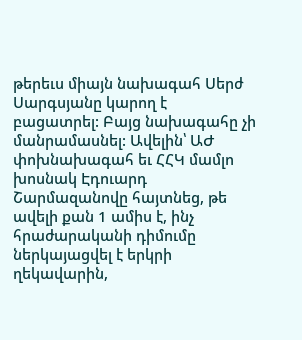թերեւս միայն նախագահ Սերժ Սարգսյանը կարող է բացատրել: Բայց նախագահը չի մանրամասնել: Ավելին՝ ԱԺ փոխնախագահ եւ ՀՀԿ մամլո խոսնակ Էդուարդ Շարմազանովը հայտնեց, թե ավելի քան 1 ամիս է, ինչ հրաժարականի դիմումը ներկայացվել է երկրի ղեկավարին,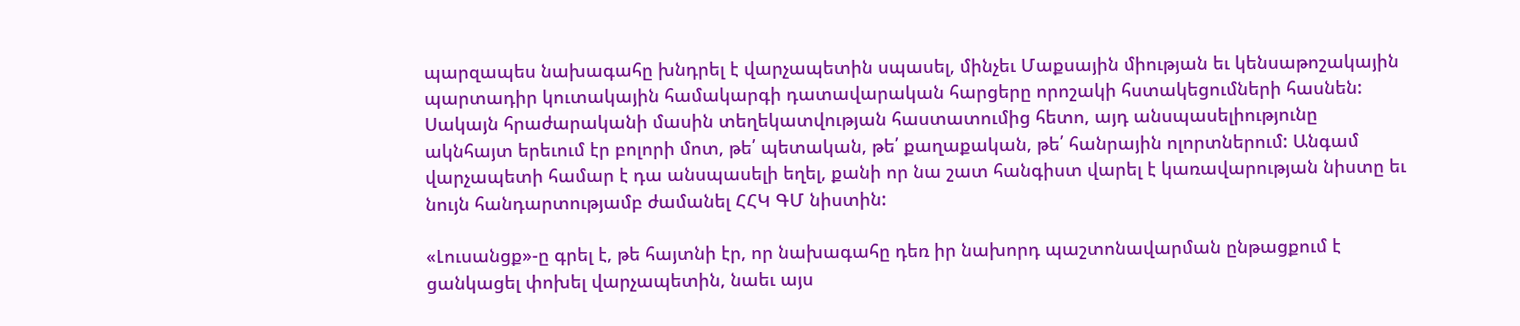պարզապես նախագահը խնդրել է վարչապետին սպասել, մինչեւ Մաքսային միության եւ կենսաթոշակային պարտադիր կուտակային համակարգի դատավարական հարցերը որոշակի հստակեցումների հասնեն: Սակայն հրաժարականի մասին տեղեկատվության հաստատումից հետո, այդ անսպասելիությունը ակնհայտ երեւում էր բոլորի մոտ, թե՛ պետական, թե՛ քաղաքական, թե՛ հանրային ոլորտներում: Անգամ վարչապետի համար է դա անսպասելի եղել, քանի որ նա շատ հանգիստ վարել է կառավարության նիստը եւ նույն հանդարտությամբ ժամանել ՀՀԿ ԳՄ նիստին:

«Լուսանցք»-ը գրել է, թե հայտնի էր, որ նախագահը դեռ իր նախորդ պաշտոնավարման ընթացքում է ցանկացել փոխել վարչապետին, նաեւ այս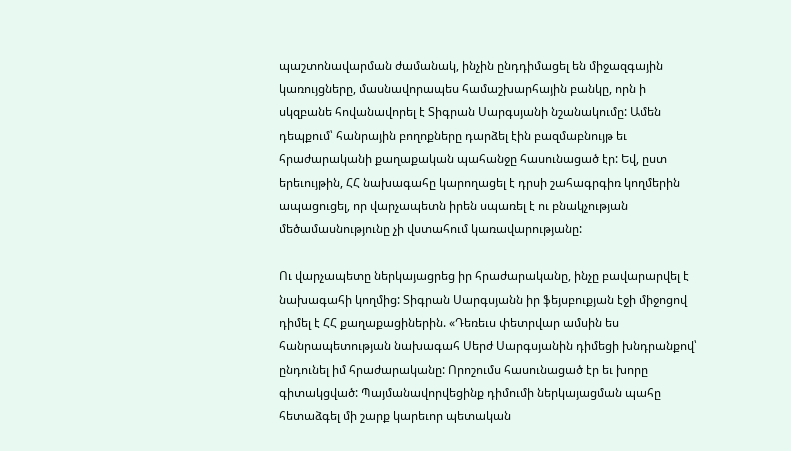պաշտոնավարման ժամանակ, ինչին ընդդիմացել են միջազգային կառույցները, մասնավորապես համաշխարհային բանկը, որն ի սկզբանե հովանավորել է Տիգրան Սարգսյանի նշանակումը: Ամեն դեպքում՝ հանրային բողոքները դարձել էին բազմաբնույթ եւ հրաժարականի քաղաքական պահանջը հասունացած էր: Եվ, ըստ երեւույթին, ՀՀ նախագահը կարողացել է դրսի շահագրգիռ կողմերին ապացուցել, որ վարչապետն իրեն սպառել է ու բնակչության մեծամասնությունը չի վստահում կառավարությանը:

Ու վարչապետը ներկայացրեց իր հրաժարականը, ինչը բավարարվել է նախագահի կողմից: Տիգրան Սարգսյանն իր ֆեյսբուքյան էջի միջոցով դիմել է ՀՀ քաղաքացիներին. «Դեռեւս փետրվար ամսին ես հանրապետության նախագահ Սերժ Սարգսյանին դիմեցի խնդրանքով՝ ընդունել իմ հրաժարականը: Որոշումս հասունացած էր եւ խորը գիտակցված: Պայմանավորվեցինք դիմումի ներկայացման պահը հետաձգել մի շարք կարեւոր պետական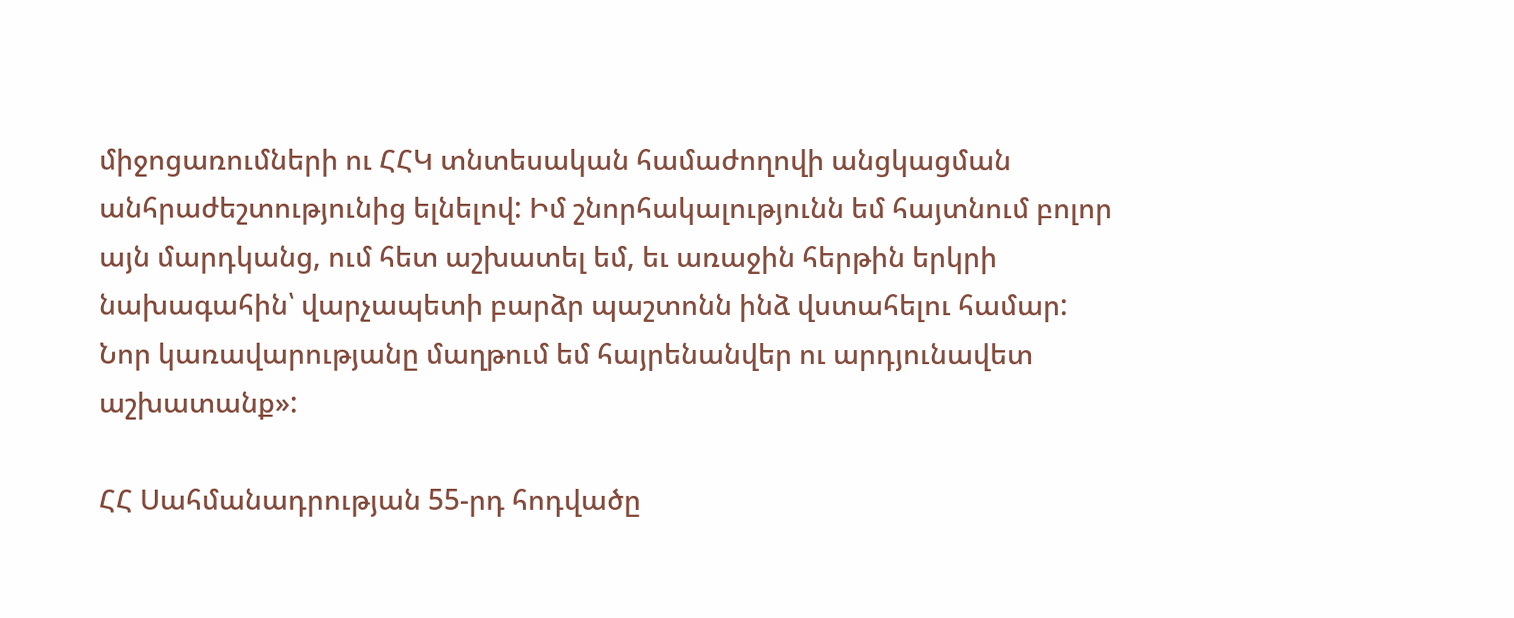միջոցառումների ու ՀՀԿ տնտեսական համաժողովի անցկացման անհրաժեշտությունից ելնելով: Իմ շնորհակալությունն եմ հայտնում բոլոր այն մարդկանց, ում հետ աշխատել եմ, եւ առաջին հերթին երկրի նախագահին՝ վարչապետի բարձր պաշտոնն ինձ վստահելու համար: Նոր կառավարությանը մաղթում եմ հայրենանվեր ու արդյունավետ աշխատանք»:

ՀՀ Սահմանադրության 55-րդ հոդվածը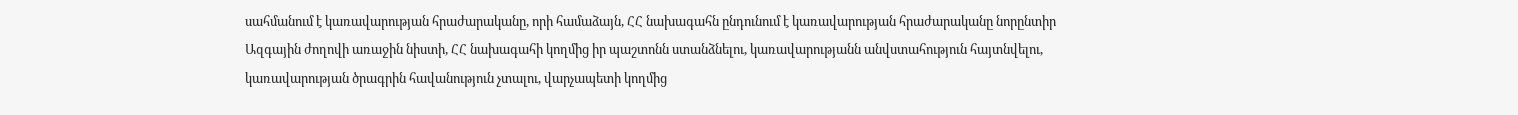սահմանում է կառավարության հրաժարականը, որի համաձայն, ՀՀ նախագահն ընդունում է կառավարության հրաժարականը նորընտիր Ազգային ժողովի առաջին նիստի, ՀՀ նախագահի կողմից իր պաշտոնն ստանձնելու, կառավարությանն անվստահություն հայտնվելու, կառավարության ծրագրին հավանություն չտալու, վարչապետի կողմից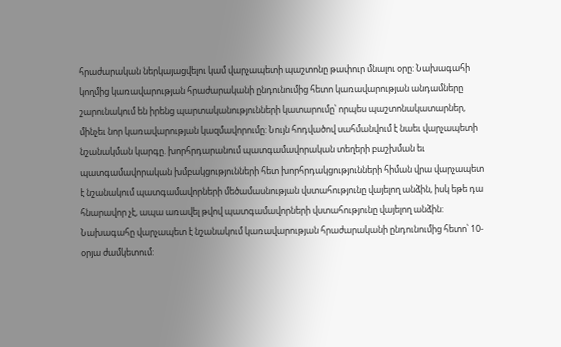հրաժարական ներկայացվելու կամ վարչապետի պաշտոնը թափուր մնալու օրը: Նախագահի կողմից կառավարության հրաժարականի ընդունումից հետո կառավարության անդամները շարունակում են իրենց պարտականությունների կատարումը՝ որպես պաշտոնակատարներ, մինչեւ նոր կառավարության կազմավորումը: Նույն հոդվածով սահմանվում է նաեւ վարչապետի նշանակման կարգը. խորհրդարանում պատգամավորական տեղերի բաշխման եւ պատգամավորական խմբակցությունների հետ խորհրդակցությունների հիման վրա վարչապետ է նշանակում պատգամավորների մեծամասնության վստահությունը վայելող անձին, իսկ եթե դա հնարավոր չէ, ապա առավել թվով պատգամավորների վստահությունը վայելող անձին: Նախագահը վարչապետ է նշանակում կառավարության հրաժարականի ընդունումից հետո՝ 10-օրյա ժամկետում: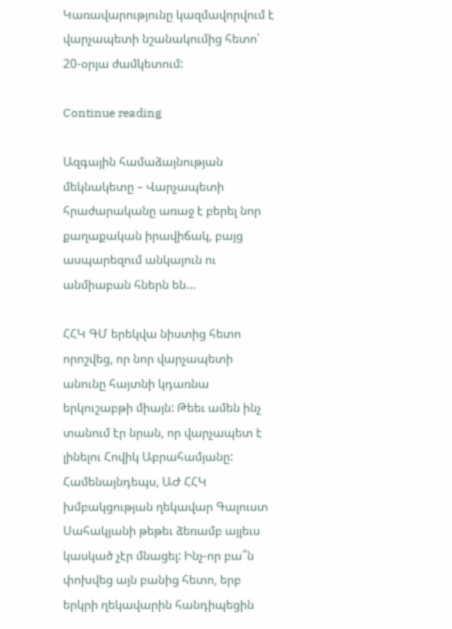Կառավարությունը կազմավորվում է վարչապետի նշանակումից հետո՝ 20-օրյա ժամկետում:

Continue reading

Ազգային համաձայնության մեկնակետը – Վարչապետի հրաժարականը առաջ է բերել նոր քաղաքական իրավիճակ, բայց ասպարեզում անկայուն ու անմիաբան հներն են…

ՀՀԿ ԳՄ երեկվա նիստից հետո որոշվեց, որ նոր վարչապետի անունը հայտնի կդառնա երկուշաբթի միայն: Թեեւ ամեն ինչ տանում էր նրան, որ վարչապետ է լինելու Հովիկ Աբրահամյանը: Համենայնդեպս, ԱԺ ՀՀԿ խմբակցության ղեկավար Գալուստ Սահակյանի թեթեւ ձեռամբ այլեւս կասկած չէր մնացել: Ինչ-որ բա՞ն փոխվեց այն բանից հետո, երբ երկրի ղեկավարին հանդիպեցին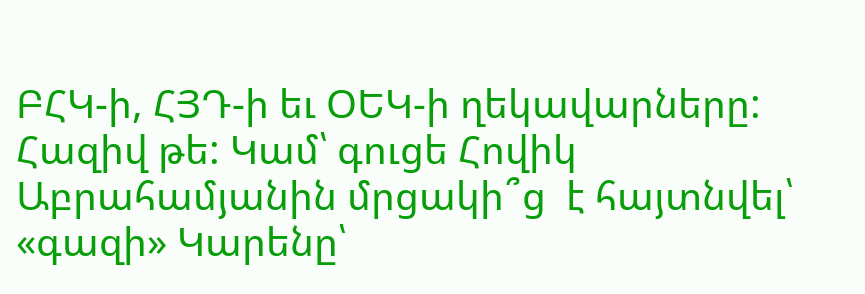ԲՀԿ-ի, ՀՅԴ-ի եւ ՕԵԿ-ի ղեկավարները: Հազիվ թե: Կամ՝ գուցե Հովիկ Աբրահամյանին մրցակի՞ց  է հայտնվել՝ «գազի» Կարենը՝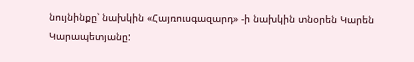նույնինքը՝ նախկին «Հայռուսգազարդ» -ի նախկին տնօրեն Կարեն Կարապետյանը: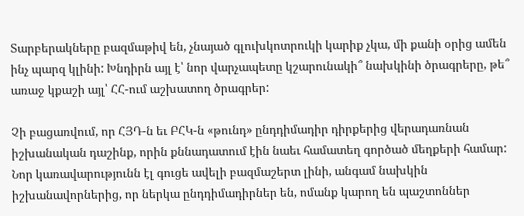Տարբերակները բազմաթիվ են, չնայած գլուխկոտրուկի կարիք չկա, մի քանի օրից ամեն ինչ պարզ կլինի: Խնդիրն այլ է՝ նոր վարչապետը կշարունակի՞ նախկինի ծրագրերը, թե՞ առաջ կքաշի այլ՝ ՀՀ-ում աշխատող ծրագրեր:

Չի բացառվում, որ ՀՅԴ-ն եւ ԲՀԿ-ն «թունդ» ընդդիմադիր դիրքերից վերադառնան իշխանական դաշինք, որին քննադատում էին նաեւ համատեղ գործած մեղքերի համար: Նոր կառավարությունն էլ գուցե ավելի բազմաշերտ լինի, անգամ նախկին իշխանավորներից, որ ներկա ընդդիմադիրներ են, ոմանք կարող են պաշտոններ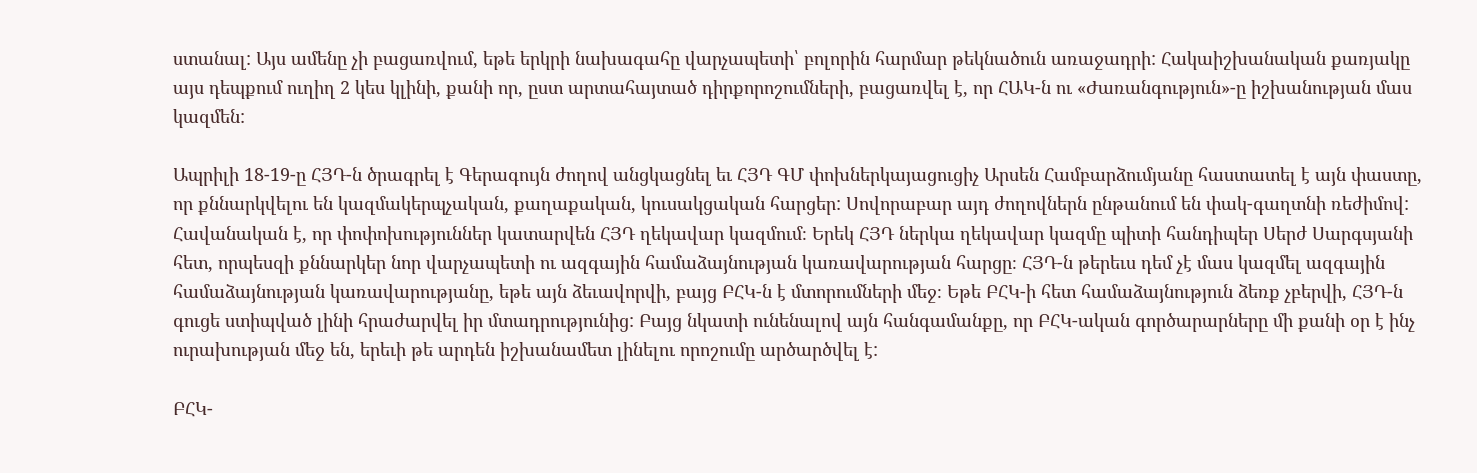ստանալ: Այս ամենը չի բացառվում, եթե երկրի նախագահը վարչապետի՝ բոլորին հարմար թեկնածուն առաջադրի: Հակաիշխանական քառյակը այս դեպքում ուղիղ 2 կես կլինի, քանի որ, ըստ արտահայտած դիրքորոշումների, բացառվել է, որ ՀԱԿ-ն ու «Ժառանգություն»-ը իշխանության մաս կազմեն:

Ապրիլի 18-19-ը ՀՅԴ-ն ծրագրել է Գերագույն ժողով անցկացնել եւ ՀՅԴ ԳՄ փոխներկայացուցիչ Արսեն Համբարձումյանը հաստատել է այն փաստը, որ քննարկվելու են կազմակերպչական, քաղաքական, կուսակցական հարցեր: Սովորաբար այդ ժողովներն ընթանում են փակ-գաղտնի ռեժիմով: Հավանական է, որ փոփոխություններ կատարվեն ՀՅԴ ղեկավար կազմում։ Երեկ ՀՅԴ ներկա ղեկավար կազմը պիտի հանդիպեր Սերժ Սարգսյանի հետ, որպեսզի քննարկեր նոր վարչապետի ու ազգային համաձայնության կառավարության հարցը։ ՀՅԴ-ն թերեւս դեմ չէ մաս կազմել ազգային համաձայնության կառավարությանը, եթե այն ձեւավորվի, բայց ԲՀԿ-ն է մտորումների մեջ։ Եթե ԲՀԿ-ի հետ համաձայնություն ձեռք չբերվի, ՀՅԴ-ն գուցե ստիպված լինի հրաժարվել իր մտադրությունից: Բայց նկատի ունենալով այն հանգամանքը, որ ԲՀԿ-ական գործարարները մի քանի օր է ինչ ուրախության մեջ են, երեւի թե արդեն իշխանամետ լինելու որոշումը արծարծվել է:

ԲՀԿ-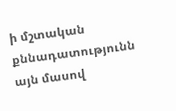ի մշտական քննադատությունն այն մասով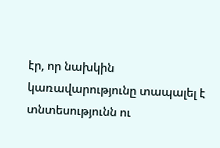էր, որ նախկին կառավարությունը տապալել է տնտեսությունն ու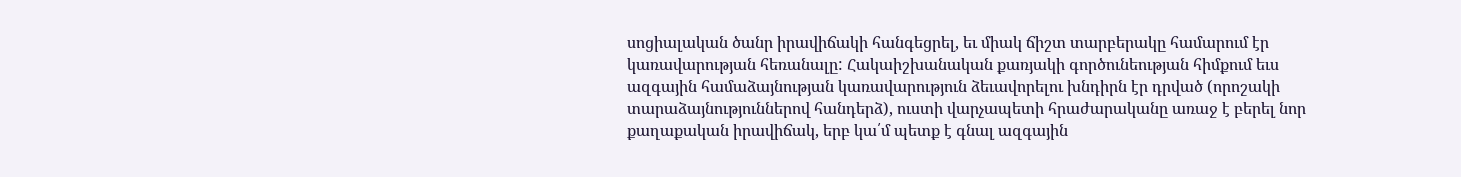սոցիալական ծանր իրավիճակի հանգեցրել, եւ միակ ճիշտ տարբերակը համարում էր կառավարության հեռանալը: Հակաիշխանական քառյակի գործունեության հիմքում եւս ազգային համաձայնության կառավարություն ձեւավորելու խնդիրն էր դրված (որոշակի տարաձայնություններով հանդերձ), ուստի վարչապետի հրաժարականը առաջ է բերել նոր քաղաքական իրավիճակ, երբ կա՛մ պետք է գնալ ազգային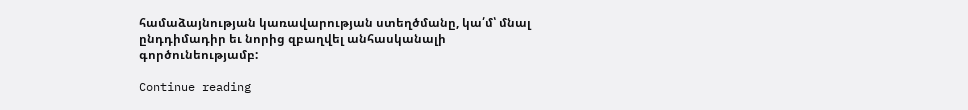համաձայնության կառավարության ստեղծմանը, կա՛մ՝ մնալ ընդդիմադիր եւ նորից զբաղվել անհասկանալի գործունեությամբ:

Continue reading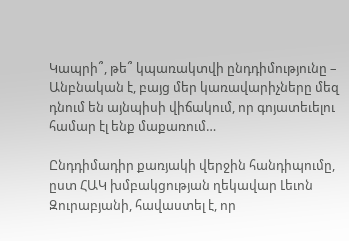Կապրի՞, թե՞ կպառակտվի ընդդիմությունը – Անբնական է, բայց մեր կառավարիչները մեզ դնում են այնպիսի վիճակում, որ գոյատեւելու համար էլ ենք մաքառում…

Ընդդիմադիր քառյակի վերջին հանդիպումը, ըստ ՀԱԿ խմբակցության ղեկավար Լեւոն Զուրաբյանի, հավաստել է, որ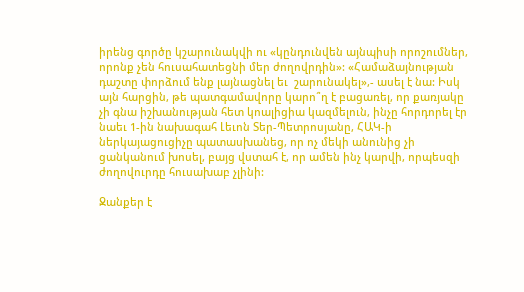իրենց գործը կշարունակվի ու «կընդունվեն այնպիսի որոշումներ, որոնք չեն հուսահատեցնի մեր ժողովրդին»: «Համաձայնության դաշտը փորձում ենք լայնացնել եւ  շարունակել»,- ասել է նա: Իսկ այն հարցին, թե պատգամավորը կարո՞ղ է բացառել, որ քառյակը չի գնա իշխանության հետ կոալիցիա կազմելուն, ինչը հորդորել էր նաեւ 1-ին նախագահ Լեւոն Տեր-Պետրոսյանը, ՀԱԿ-ի ներկայացուցիչը պատասխանեց, որ ոչ մեկի անունից չի ցանկանում խոսել, բայց վստահ է, որ ամեն ինչ կարվի, որպեսզի ժողովուրդը հուսախաբ չլինի:

Ջանքեր է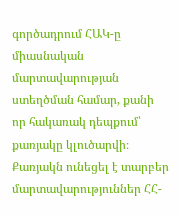գործադրում ՀԱԿ-ը միասնական մարտավարության ստեղծման համար, քանի որ հակառակ դեպքում՝ քառյակը կլուծարվի։ Քառյակն ունեցել է տարբեր մարտավարություններ ՀՀ-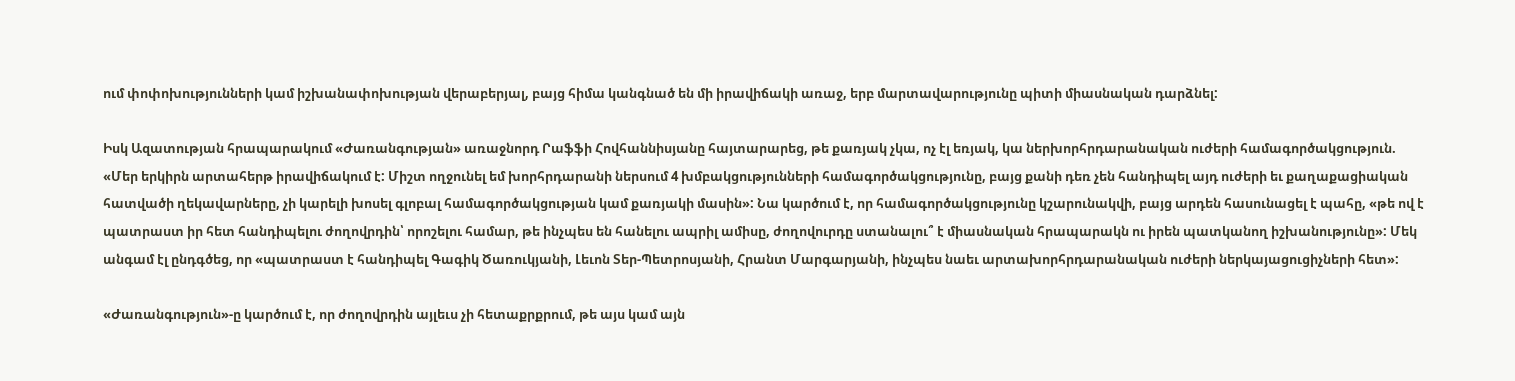ում փոփոխությունների կամ իշխանափոխության վերաբերյալ, բայց հիմա կանգնած են մի իրավիճակի առաջ, երբ մարտավարությունը պիտի միասնական դարձնել:

Իսկ Ազատության հրապարակում «Ժառանգության» առաջնորդ Րաֆֆի Հովհաննիսյանը հայտարարեց, թե քառյակ չկա, ոչ էլ եռյակ, կա ներխորհրդարանական ուժերի համագործակցություն. «Մեր երկիրն արտահերթ իրավիճակում է: Միշտ ողջունել եմ խորհրդարանի ներսում 4 խմբակցությունների համագործակցությունը, բայց քանի դեռ չեն հանդիպել այդ ուժերի եւ քաղաքացիական հատվածի ղեկավարները, չի կարելի խոսել գլոբալ համագործակցության կամ քառյակի մասին»: Նա կարծում է, որ համագործակցությունը կշարունակվի, բայց արդեն հասունացել է պահը, «թե ով է պատրաստ իր հետ հանդիպելու ժողովրդին՝ որոշելու համար, թե ինչպես են հանելու ապրիլ ամիսը, ժողովուրդը ստանալու՞ է միասնական հրապարակն ու իրեն պատկանող իշխանությունը»: Մեկ անգամ էլ ընդգծեց, որ «պատրաստ է հանդիպել Գագիկ Ծառուկյանի, Լեւոն Տեր-Պետրոսյանի, Հրանտ Մարգարյանի, ինչպես նաեւ արտախորհրդարանական ուժերի ներկայացուցիչների հետ»:

«Ժառանգություն»-ը կարծում է, որ ժողովրդին այլեւս չի հետաքրքրում, թե այս կամ այն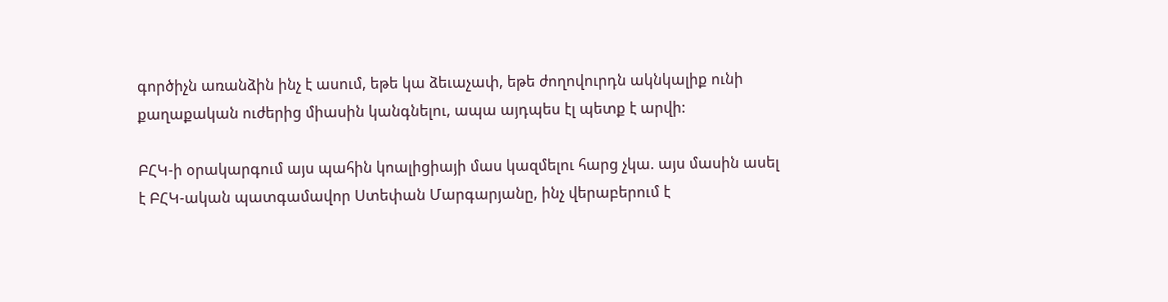գործիչն առանձին ինչ է ասում, եթե կա ձեւաչափ, եթե ժողովուրդն ակնկալիք ունի քաղաքական ուժերից միասին կանգնելու, ապա այդպես էլ պետք է արվի:

ԲՀԿ-ի օրակարգում այս պահին կոալիցիայի մաս կազմելու հարց չկա. այս մասին ասել է ԲՀԿ-ական պատգամավոր Ստեփան Մարգարյանը, ինչ վերաբերում է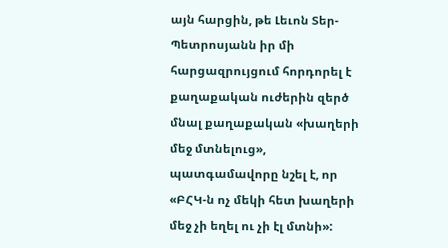այն հարցին, թե Լեւոն Տեր-Պետրոսյանն իր մի հարցազրույցում հորդորել է քաղաքական ուժերին զերծ մնալ քաղաքական «խաղերի մեջ մտնելուց», պատգամավորը նշել է, որ «ԲՀԿ-ն ոչ մեկի հետ խաղերի մեջ չի եղել ու չի էլ մտնի»: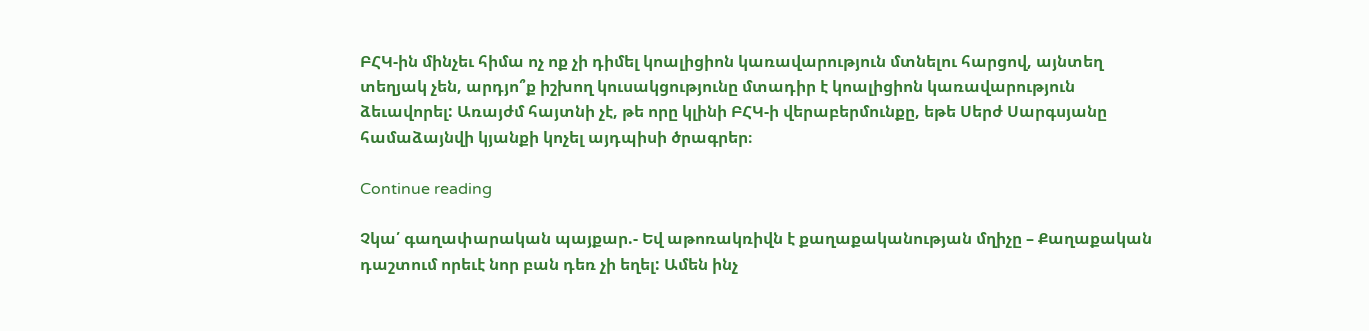ԲՀԿ-ին մինչեւ հիմա ոչ ոք չի դիմել կոալիցիոն կառավարություն մտնելու հարցով, այնտեղ տեղյակ չեն, արդյո՞ք իշխող կուսակցությունը մտադիր է կոալիցիոն կառավարություն ձեւավորել: Առայժմ հայտնի չէ, թե որը կլինի ԲՀԿ-ի վերաբերմունքը, եթե Սերժ Սարգսյանը համաձայնվի կյանքի կոչել այդպիսի ծրագրեր։

Continue reading

Չկա՛ գաղափարական պայքար.- Եվ աթոռակռիվն է քաղաքականության մղիչը – Քաղաքական դաշտում որեւէ նոր բան դեռ չի եղել: Ամեն ինչ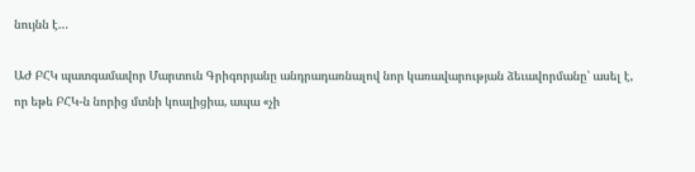նույնն է…

ԱԺ ԲՀԿ պատգամավոր Մարտուն Գրիգորյանը անդրադառնալով նոր կառավարության ձեւավորմանը՝ ասել է, որ եթե ԲՀԿ-ն նորից մտնի կոալիցիա, ապա «չի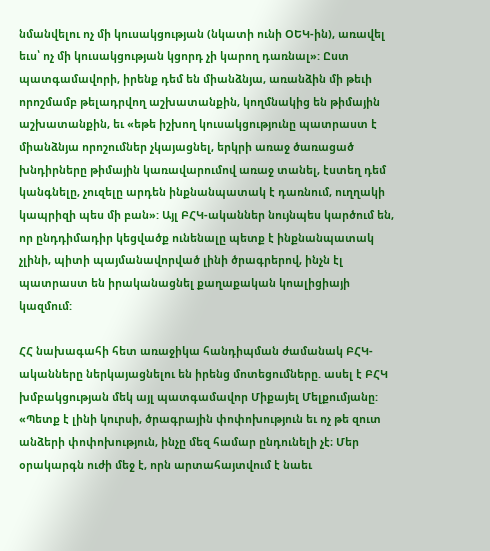նմանվելու ոչ մի կուսակցության (նկատի ունի ՕԵԿ-ին), առավել եւս՝ ոչ մի կուսակցության կցորդ չի կարող դառնալ»: Ըստ պատգամավորի, իրենք դեմ են միանձնյա, առանձին մի թեւի որոշմամբ թելադրվող աշխատանքին, կողմնակից են թիմային աշխատանքին, եւ «եթե իշխող կուսակցությունը պատրաստ է միանձնյա որոշումներ չկայացնել, երկրի առաջ ծառացած խնդիրները թիմային կառավարումով առաջ տանել, էստեղ դեմ կանգնելը, չուզելը արդեն ինքնանպատակ է դառնում, ուղղակի կապրիզի պես մի բան»: Այլ ԲՀԿ-ականներ նույնպես կարծում են, որ ընդդիմադիր կեցվածք ունենալը պետք է ինքնանպատակ չլինի, պիտի պայմանավորված լինի ծրագրերով, ինչն էլ պատրաստ են իրականացնել քաղաքական կոալիցիայի կազմում:

ՀՀ նախագահի հետ առաջիկա հանդիպման ժամանակ ԲՀԿ-ականները ներկայացնելու են իրենց մոտեցումները. ասել է ԲՀԿ խմբակցության մեկ այլ պատգամավոր Միքայել Մելքումյանը: «Պետք է լինի կուրսի, ծրագրային փոփոխություն եւ ոչ թե զուտ անձերի փոփոխություն, ինչը մեզ համար ընդունելի չէ։ Մեր օրակարգն ուժի մեջ է, որն արտահայտվում է նաեւ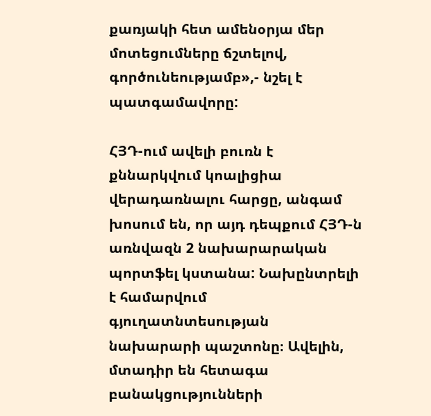քառյակի հետ ամենօրյա մեր մոտեցումները ճշտելով, գործունեությամբ»,- նշել է պատգամավորը:

ՀՅԴ-ում ավելի բուռն է քննարկվում կոալիցիա վերադառնալու հարցը, անգամ խոսում են, որ այդ դեպքում ՀՅԴ-ն առնվազն 2 նախարարական պորտֆել կստանա: Նախընտրելի է համարվում գյուղատնտեսության նախարարի պաշտոնը։ Ավելին, մտադիր են հետագա բանակցությունների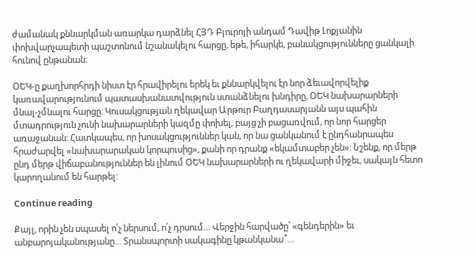ժամանակ քննարկման առարկա դարձնել ՀՅԴ Բյուրոյի անդամ Դավիթ Լոքյանին փոխվարչապետի պաշտոնում նշանակելու հարցը, եթե, իհարկե, բանակցությունները ցանկալի հունով ընթանան։

ՕԵԿ-ը քաղխորհրդի նիստ էր հրավիրելու երեկ եւ քննարկվելու էր նոր ձեւավորվելիք կառավարությունում պատասխանատվություն ստանձնելու խնդիրը, ՕԵԿ նախարարների մնալ-չմնալու հարցը: Կուսակցության ղեկավար Արթուր Բաղդասարյանն այս պահին մտադրություն չունի նախարարների կազմը փոխել, բայց չի բացառվում, որ նոր հարցեր առաջանան: Հատկապես, որ խոսակցություններ կան, որ նա ցանկանում է ընդհանրապես հրաժարվել «նախարարական կորպուսից», քանի որ դրանք «եկամտաբեր չեն»: Նշենք, որ մերթ ընդ մերթ վիճաբանություններ են լինում ՕԵԿ նախարարների ու ղեկավարի միջեւ, սակայն հետո կարողանում են հարթել:

Continue reading

Քայլ, որին չեն սպասել ո՛չ ներսում, ո՛չ դրսում… Վերջին հարվածը՝ «գենդերին» եւ անբարոյականությանը… Տրանսպորտի սակագինը կթանկանա՞…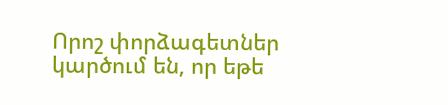Որոշ փորձագետներ կարծում են, որ եթե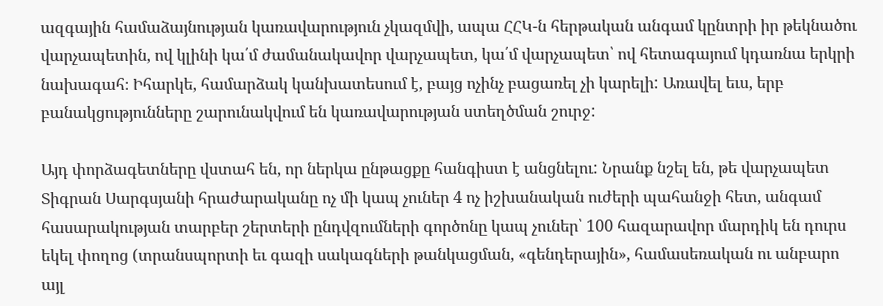ազգային համաձայնության կառավարություն չկազմվի, ապա ՀՀԿ-ն հերթական անգամ կընտրի իր թեկնածու վարչապետին, ով կլինի կա՛մ ժամանակավոր վարչապետ, կա՛մ վարչապետ՝ ով հետագայում կդառնա երկրի նախագահ։ Իհարկե, համարձակ կանխատեսում է, բայց ոչինչ բացառել չի կարելի: Առավել եւս, երբ բանակցությունները շարունակվում են կառավարության ստեղծման շուրջ:

Այդ փորձագետները վստահ են, որ ներկա ընթացքը հանգիստ է անցնելու: Նրանք նշել են, թե վարչապետ Տիգրան Սարգսյանի հրաժարականը ոչ մի կապ չուներ 4 ոչ իշխանական ուժերի պահանջի հետ, անգամ հասարակության տարբեր շերտերի ընդվզումների գործոնը կապ չուներ՝ 100 հազարավոր մարդիկ են դուրս եկել փողոց (տրանսպորտի եւ գազի սակագների թանկացման, «գենդերային», համասեռական ու անբարո այլ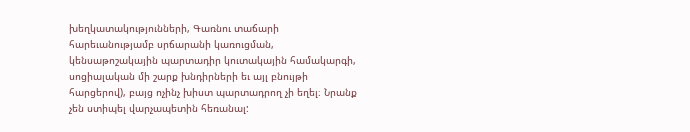խեղկատակությունների, Գառնու տաճարի հարեւանությամբ սրճարանի կառուցման, կենսաթոշակային պարտադիր կուտակային համակարգի, սոցիալական մի շարք խնդիրների եւ այլ բնույթի հարցերով), բայց ոչինչ խիստ պարտադրող չի եղել։ Նրանք չեն ստիպել վարչապետին հեռանալ: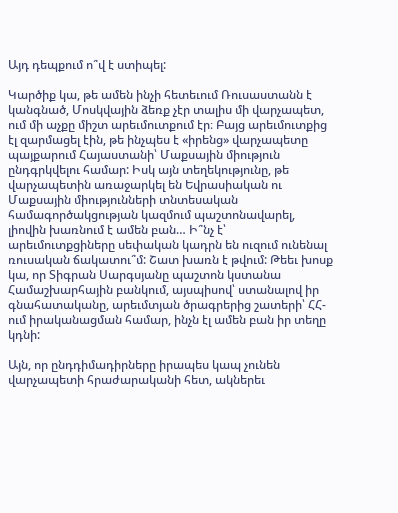Այդ դեպքում ո՞վ է ստիպել:

Կարծիք կա, թե ամեն ինչի հետեւում Ռուսաստանն է կանգնած, Մոսկվային ձեռք չէր տալիս մի վարչապետ, ում մի աչքը միշտ արեւմուտքում էր։ Բայց արեւմուտքից էլ զարմացել էին, թե ինչպես է «իրենց» վարչապետը պայքարում Հայաստանի՝ Մաքսային միություն ընդգրկվելու համար: Իսկ այն տեղեկությունը, թե վարչապետին առաջարկել են Եվրասիական ու Մաքսային միությունների տնտեսական համագործակցության կազմում պաշտոնավարել, լիովին խառնում է ամեն բան… Ի՞նչ է՝ արեւմուտքցիները սեփական կադրն են ուզում ունենալ ռուսական ճակատու՞մ: Շատ խառն է թվում: Թեեւ խոսք կա, որ Տիգրան Սարգսյանը պաշտոն կստանա Համաշխարհային բանկում, այսպիսով՝ ստանալով իր գնահատականը, արեւմտյան ծրագրերից շատերի՝ ՀՀ-ում իրականացման համար, ինչն էլ ամեն բան իր տեղը կդնի:

Այն, որ ընդդիմադիրները իրապես կապ չունեն վարչապետի հրաժարականի հետ, ակներեւ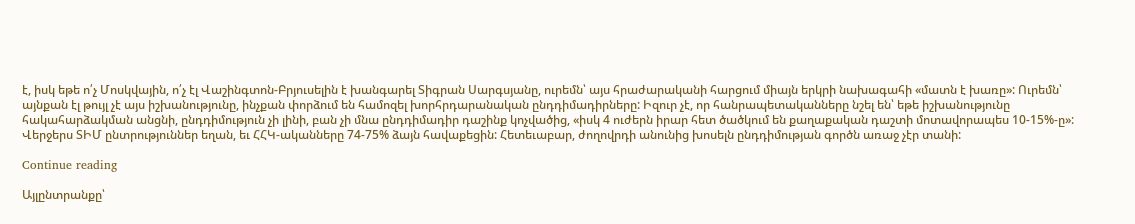է, իսկ եթե ո՛չ Մոսկվային, ո՛չ էլ Վաշինգտոն-Բրյուսելին է խանգարել Տիգրան Սարգսյանը, ուրեմն՝ այս հրաժարականի հարցում միայն երկրի նախագահի «մատն է խառը»: Ուրեմն՝ այնքան էլ թույլ չէ այս իշխանությունը, ինչքան փորձում են համոզել խորհրդարանական ընդդիմադիրները: Իզուր չէ, որ հանրապետականները նշել են՝ եթե իշխանությունը հակահարձակման անցնի, ընդդիմություն չի լինի, բան չի մնա ընդդիմադիր դաշինք կոչվածից, «իսկ 4 ուժերն իրար հետ ծածկում են քաղաքական դաշտի մոտավորապես 10-15%-ը»: Վերջերս ՏԻՄ ընտրություններ եղան, եւ ՀՀԿ-ականները 74-75% ձայն հավաքեցին: Հետեւաբար, ժողովրդի անունից խոսելն ընդդիմության գործն առաջ չէր տանի:

Continue reading

Այլընտրանքը՝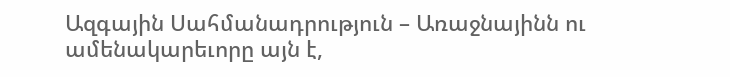Ազգային Սահմանադրություն – Առաջնայինն ու ամենակարեւորը այն է,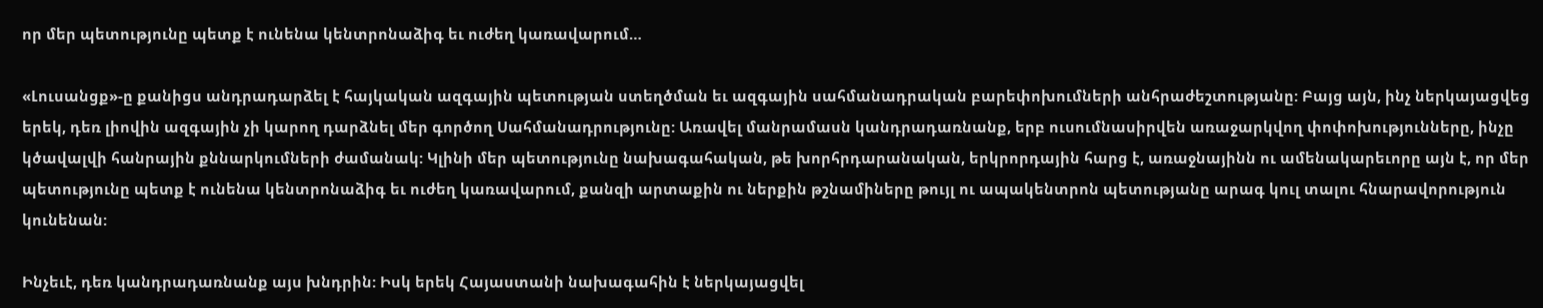որ մեր պետությունը պետք է ունենա կենտրոնաձիգ եւ ուժեղ կառավարում…

«Լուսանցք»-ը քանիցս անդրադարձել է հայկական ազգային պետության ստեղծման եւ ազգային սահմանադրական բարեփոխումների անհրաժեշտությանը: Բայց այն, ինչ ներկայացվեց երեկ, դեռ լիովին ազգային չի կարող դարձնել մեր գործող Սահմանադրությունը: Առավել մանրամասն կանդրադառնանք, երբ ուսումնասիրվեն առաջարկվող փոփոխությունները, ինչը կծավալվի հանրային քննարկումների ժամանակ: Կլինի մեր պետությունը նախագահական, թե խորհրդարանական, երկրորդային հարց է, առաջնայինն ու ամենակարեւորը այն է, որ մեր պետությունը պետք է ունենա կենտրոնաձիգ եւ ուժեղ կառավարում, քանզի արտաքին ու ներքին թշնամիները թույլ ու ապակենտրոն պետությանը արագ կուլ տալու հնարավորություն կունենան:

Ինչեւէ, դեռ կանդրադառնանք այս խնդրին: Իսկ երեկ Հայաստանի նախագահին է ներկայացվել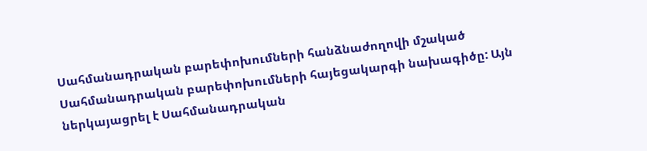Սահմանադրական բարեփոխումների հանձնաժողովի մշակած Սահմանադրական բարեփոխումների հայեցակարգի նախագիծը: Այն ներկայացրել է Սահմանադրական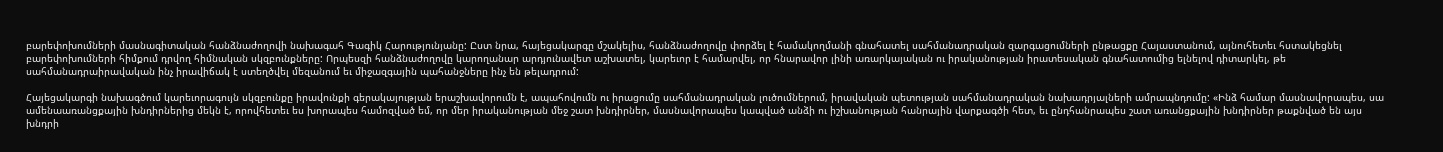բարեփոխումների մասնագիտական հանձնաժողովի նախագահ Գագիկ Հարությունյանը: Ըստ նրա, հայեցակարգը մշակելիս, հանձնաժողովը փորձել է համակողմանի գնահատել սահմանադրական զարգացումների ընթացքը Հայաստանում, այնուհետեւ հստակեցնել բարեփոխումների հիմքում դրվող հիմնական սկզբունքները: Որպեսզի հանձնաժողովը կարողանար արդյունավետ աշխատել, կարեւոր է համարվել, որ հնարավոր լինի առարկայական ու իրականության իրատեսական գնահատումից ելնելով դիտարկել, թե սահմանադրաիրավական ինչ իրավիճակ է ստեղծվել մեզանում եւ միջազգային պահանջները ինչ են թելադրում:

Հայեցակարգի նախագծում կարեւորագույն սկզբունքը իրավունքի գերակայության երաշխավորումն է, ապահովումն ու իրացումը սահմանադրական լուծումներում, իրավական պետության սահմանադրական նախադրյալների ամրապնդումը: «Ինձ համար մասնավորապես, սա ամենաառանցքային խնդիրներից մեկն է, որովհետեւ ես խորապես համոզված եմ, որ մեր իրականության մեջ շատ խնդիրներ, մասնավորապես կապված անձի ու իշխանության հանրային վարքագծի հետ, եւ ընդհանրապես շատ առանցքային խնդիրներ թաքնված են այս խնդրի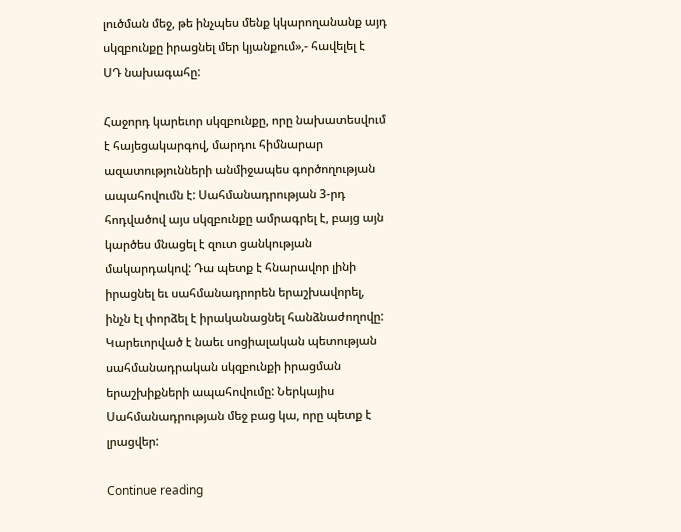լուծման մեջ, թե ինչպես մենք կկարողանանք այդ սկզբունքը իրացնել մեր կյանքում»,- հավելել է  ՍԴ նախագահը:

Հաջորդ կարեւոր սկզբունքը, որը նախատեսվում է հայեցակարգով, մարդու հիմնարար ազատությունների անմիջապես գործողության ապահովումն է: Սահմանադրության 3-րդ հոդվածով այս սկզբունքը ամրագրել է, բայց այն կարծես մնացել է զուտ ցանկության մակարդակով: Դա պետք է հնարավոր լինի իրացնել եւ սահմանադրորեն երաշխավորել, ինչն էլ փորձել է իրականացնել հանձնաժողովը: Կարեւորված է նաեւ սոցիալական պետության սահմանադրական սկզբունքի իրացման երաշխիքների ապահովումը: Ներկայիս Սահմանադրության մեջ բաց կա, որը պետք է լրացվեր:

Continue reading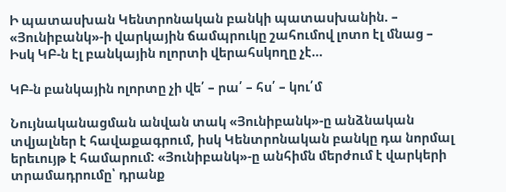Ի պատասխան Կենտրոնական բանկի պատասխանին. – «Յունիբանկ»-ի վարկային ճամպրուկը շահումով լոտո էլ մնաց – Իսկ ԿԲ-ն էլ բանկային ոլորտի վերահսկողը չէ…

ԿԲ-ն բանկային ոլորտը չի վե՛ – րա՛ – հս՛ – կու՛մ

Նույնականացման անվան տակ «Յունիբանկ»-ը անձնական տվյալներ է հավաքագրում, իսկ Կենտրոնական բանկը դա նորմալ երեւույթ է համարում: «Յունիբանկ»-ը անհիմն մերժում է վարկերի տրամադրումը՝ դրանք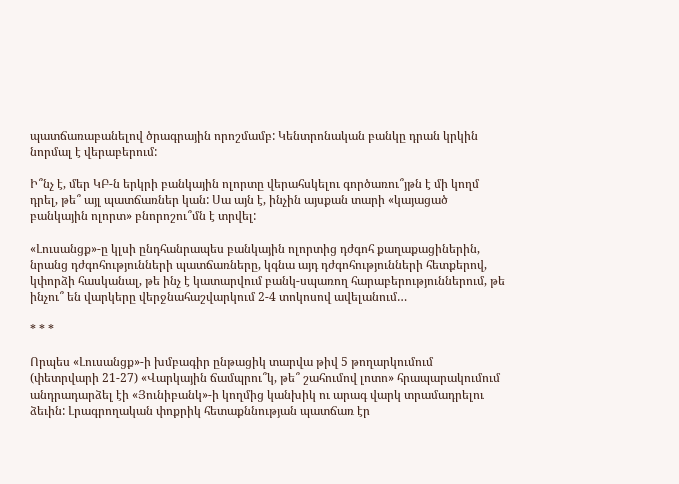պատճառաբանելով ծրագրային որոշմամբ: Կենտրոնական բանկը դրան կրկին նորմալ է վերաբերում:

Ի՞նչ է, մեր ԿԲ-ն երկրի բանկային ոլորտը վերահսկելու գործառու՞յթն է մի կողմ դրել, թե՞ այլ պատճառներ կան: Սա այն է, ինչին այսքան տարի «կայացած բանկային ոլորտ» բնորոշու՞մն է տրվել:

«Լուսանցք»-ը կլսի ընդհանրապես բանկային ոլորտից դժգոհ քաղաքացիներին, նրանց դժգոհությունների պատճառները, կգնա այդ դժգոհությունների հետքերով, կփորձի հասկանալ, թե ինչ է կատարվում բանկ-սպառող հարաբերություններում, թե ինչու՞ են վարկերը վերջնահաշվարկում 2-4 տոկոսով ավելանում…

* * *

Որպես «Լուսանցք»-ի խմբագիր ընթացիկ տարվա թիվ 5 թողարկումում  (փետրվարի 21-27) «Վարկային ճամպրու՞կ, թե՞ շահումով լոտո» հրապարակումում անդրադարձել էի «Յունիբանկ»-ի կողմից կանխիկ ու արագ վարկ տրամադրելու ձեւին: Լրագրողական փոքրիկ հետաքննության պատճառ էր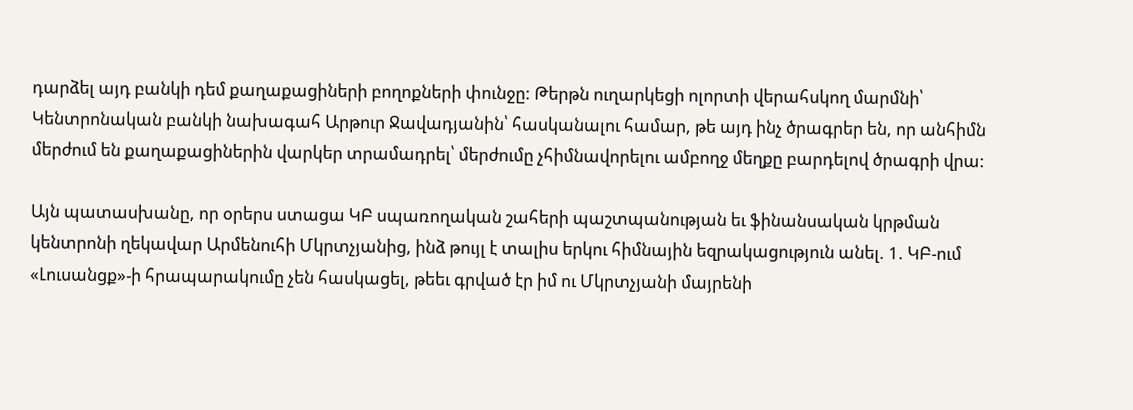դարձել այդ բանկի դեմ քաղաքացիների բողոքների փունջը: Թերթն ուղարկեցի ոլորտի վերահսկող մարմնի՝ Կենտրոնական բանկի նախագահ Արթուր Ջավադյանին՝ հասկանալու համար, թե այդ ինչ ծրագրեր են, որ անհիմն մերժում են քաղաքացիներին վարկեր տրամադրել՝ մերժումը չհիմնավորելու ամբողջ մեղքը բարդելով ծրագրի վրա:

Այն պատասխանը, որ օրերս ստացա ԿԲ սպառողական շահերի պաշտպանության եւ ֆինանսական կրթման կենտրոնի ղեկավար Արմենուհի Մկրտչյանից, ինձ թույլ է տալիս երկու հիմնային եզրակացություն անել. 1. ԿԲ-ում «Լուսանցք»-ի հրապարակումը չեն հասկացել, թեեւ գրված էր իմ ու Մկրտչյանի մայրենի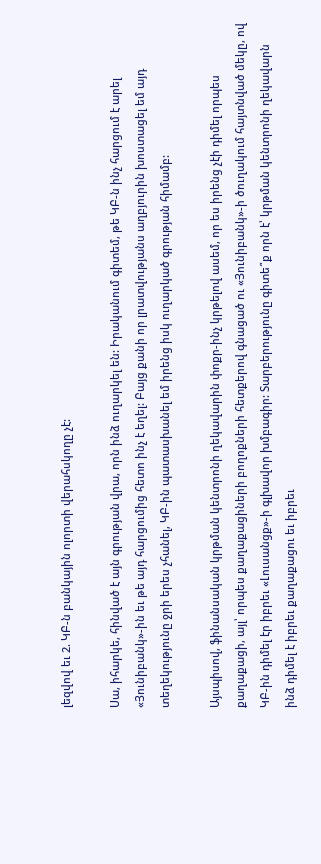լեզվով եւ 2. ԿԲ-ն բանկային ոլորտի վերահսկողը չէ:

Սա, իհարկե, հինված է այն գրության վրա, որն ինձ ուղարկել են: Իրականում գիտեմ, թե ԿԲ-ն ինչ հարցում է արել «Յունիբանկ»-ին եւ թե այդ հարցումից հետո ինչ է եղել: Բայց քանի որ լրատվությանս աղբյուրին խոստացել եմ այդ տեղեկությունը ջրի երես չհանել, ԿԲ-ին պատասխանել եմ իրենց իսկ ուղարկած գրության հիմամբ:

Այսպիսով, ֆինանսական կրթման կենտրոնի ղեկավարին փոքր-ինչ կրթելով ասեմ, որ ես իրենց չէի դիմել որպես քաղաքացի, այլ՝ որպես քաղաքացիների բողոքների հետքերով գնացած ու «Յունիբանկ»-ի ծուղակում հայտնված մեկը, ով ԿԲ-ին դիմել էր իբրեւ «Լուսանցք»-ի գլխավոր խմբագիր: Տարբերությունը գիտե՞ք որն է՝ կրթման կենտրոնի ղեկավարն ինձ դիմել է իբրեւ քաղաքացու եւ իբրեւ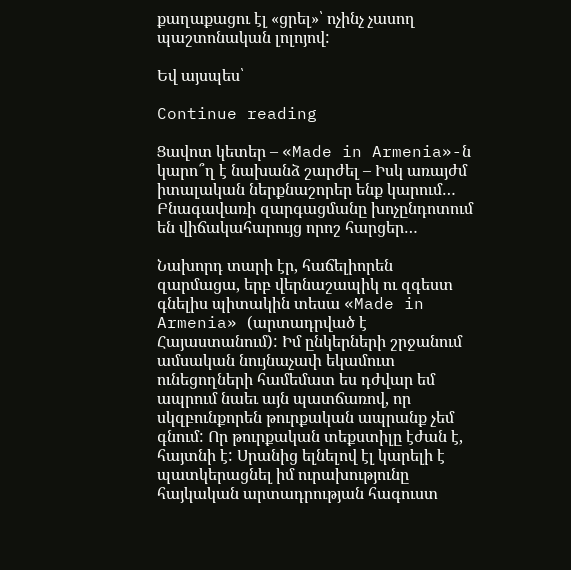քաղաքացու էլ «ցրել»՝ ոչինչ չասող պաշտոնական լոլոյով:

Եվ այսպես՝

Continue reading

Ցավոտ կետեր – «Made in Armenia»-ն կարո՞ղ է նախանձ շարժել – Իսկ առայժմ իտալական ներքնաշորեր ենք կարում… Բնագավառի զարգացմանը խոչընդոտում են վիճակահարույց որոշ հարցեր…

Նախորդ տարի էր, հաճելիորեն զարմացա, երբ վերնաշապիկ ու զգեստ գնելիս պիտակին տեսա «Made in Armenia» (արտադրված է Հայաստանում): Իմ ընկերների շրջանում ամսական նույնաչափ եկամուտ ունեցողների համեմատ ես դժվար եմ ապրում նաեւ այն պատճառով, որ սկզբունքորեն թուրքական ապրանք չեմ գնում: Որ թուրքական տեքստիլը էժան է, հայտնի է: Սրանից ելնելով էլ կարելի է պատկերացնել իմ ուրախությունը հայկական արտադրության հագուստ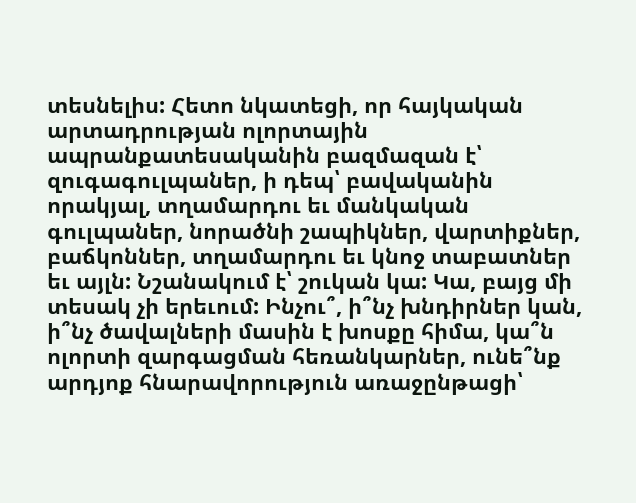տեսնելիս: Հետո նկատեցի, որ հայկական արտադրության ոլորտային ապրանքատեսականին բազմազան է՝ զուգագուլպաներ, ի դեպ՝ բավականին որակյալ, տղամարդու եւ մանկական գուլպաներ, նորածնի շապիկներ, վարտիքներ, բաճկոններ, տղամարդու եւ կնոջ տաբատներ եւ այլն: Նշանակում է՝ շուկան կա: Կա, բայց մի տեսակ չի երեւում: Ինչու՞, ի՞նչ խնդիրներ կան, ի՞նչ ծավալների մասին է խոսքը հիմա, կա՞ն ոլորտի զարգացման հեռանկարներ, ունե՞նք արդյոք հնարավորություն առաջընթացի՝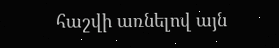հաշվի առնելով այն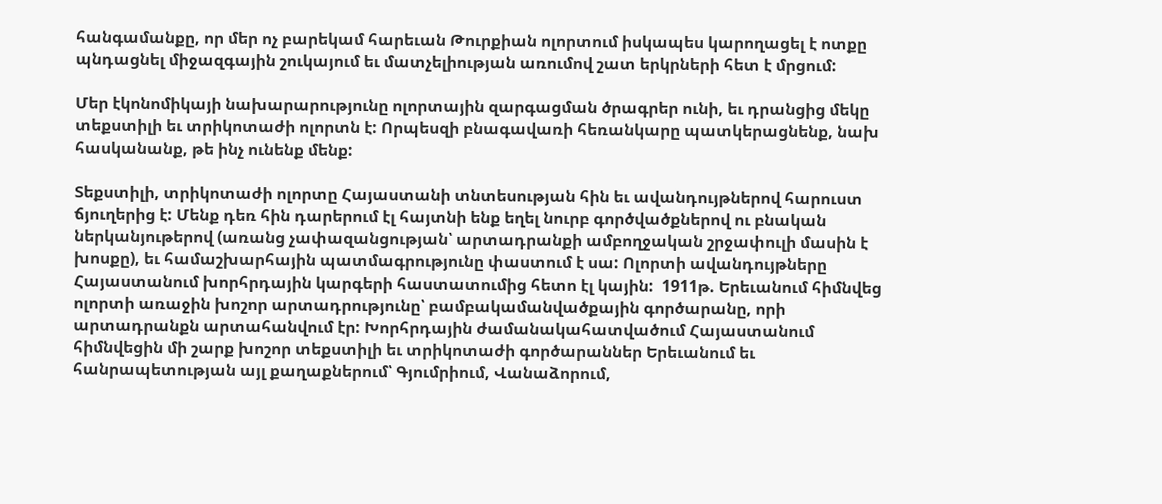հանգամանքը, որ մեր ոչ բարեկամ հարեւան Թուրքիան ոլորտում իսկապես կարողացել է ոտքը պնդացնել միջազգային շուկայում եւ մատչելիության առումով շատ երկրների հետ է մրցում:

Մեր էկոնոմիկայի նախարարությունը ոլորտային զարգացման ծրագրեր ունի, եւ դրանցից մեկը տեքստիլի եւ տրիկոտաժի ոլորտն է: Որպեսզի բնագավառի հեռանկարը պատկերացնենք, նախ հասկանանք, թե ինչ ունենք մենք:

Տեքստիլի, տրիկոտաժի ոլորտը Հայաստանի տնտեսության հին եւ ավանդույթներով հարուստ ճյուղերից է: Մենք դեռ հին դարերում էլ հայտնի ենք եղել նուրբ գործվածքներով ու բնական ներկանյութերով (առանց չափազանցության՝ արտադրանքի ամբողջական շրջափուլի մասին է խոսքը), եւ համաշխարհային պատմագրությունը փաստում է սա: Ոլորտի ավանդույթները Հայաստանում խորհրդային կարգերի հաստատումից հետո էլ կային:  1911թ. Երեւանում հիմնվեց ոլորտի առաջին խոշոր արտադրությունը՝ բամբակամանվածքային գործարանը, որի արտադրանքն արտահանվում էր: Խորհրդային ժամանակահատվածում Հայաստանում հիմնվեցին մի շարք խոշոր տեքստիլի եւ տրիկոտաժի գործարաններ Երեւանում եւ հանրապետության այլ քաղաքներում՝ Գյումրիում, Վանաձորում,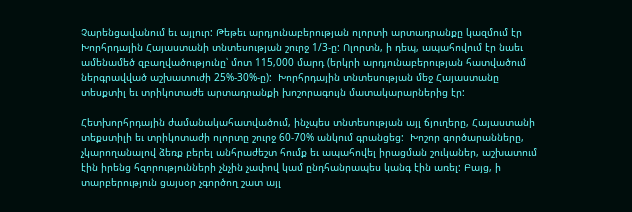Չարենցավանում եւ այլուր: Թեթեւ արդյունաբերության ոլորտի արտադրանքը կազմում էր Խորհրդային Հայաստանի տնտեսության շուրջ 1/3-ը: Ոլորտն, ի դեպ, ապահովում էր նաեւ ամենամեծ զբաղվածությունը՝ մոտ 115,000 մարդ (երկրի արդյունաբերության հատվածում ներգրավված աշխատուժի 25%-30%-ը):  Խորհրդային տնտեսության մեջ Հայաստանը տեսքտիլ եւ տրիկոտաժե արտադրանքի խոշորագույն մատակարարներից էր:

Հետխորհրդային ժամանակահատվածում, ինչպես տնտեսության այլ ճյուղերը, Հայաստանի տեքստիլի եւ տրիկոտաժի ոլորտը շուրջ 60-70% անկում գրանցեց:  Խոշոր գործարանները, չկարողանալով ձեռք բերել անհրաժեշտ հումք եւ ապահովել իրացման շուկաներ, աշխատում էին իրենց հզորությունների չնչին չափով կամ ընդհանրապես կանգ էին առել: Բայց, ի տարբերություն ցայսօր չգործող շատ այլ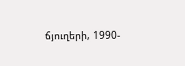ճյուղերի, 1990-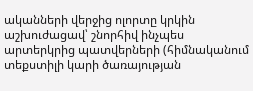ականների վերջից ոլորտը կրկին աշխուժացավ՝ շնորհիվ ինչպես արտերկրից պատվերների (հիմնականում տեքստիլի կարի ծառայության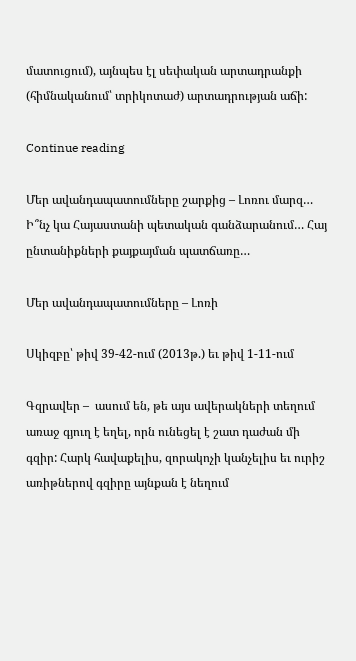մատուցում), այնպես էլ սեփական արտադրանքի (հիմնականում՝ տրիկոտաժ) արտադրության աճի:

Continue reading

Մեր ավանդապատումները շարքից – Լոռու մարզ… Ի՞նչ կա Հայաստանի պետական գանձարանում… Հայ ընտանիքների քայքայման պատճառը…

Մեր ավանդապատումները – Լոռի

Սկիզբը՝ թիվ 39-42-ում (2013թ.) եւ թիվ 1-11-ում

Գզրավեր –  ասում են, թե այս ավերակների տեղում առաջ գյուղ է եղել, որն ունեցել է շատ դաժան մի գզիր: Հարկ հավաքելիս, զորակոչի կանչելիս եւ ուրիշ առիթներով գզիրը այնքան է նեղում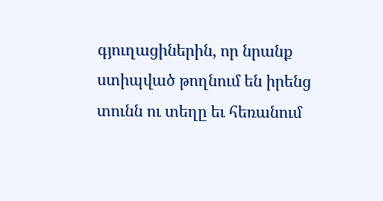գյուղացիներին, որ նրանք ստիպված թողնում են իրենց տունն ու տեղը եւ հեռանում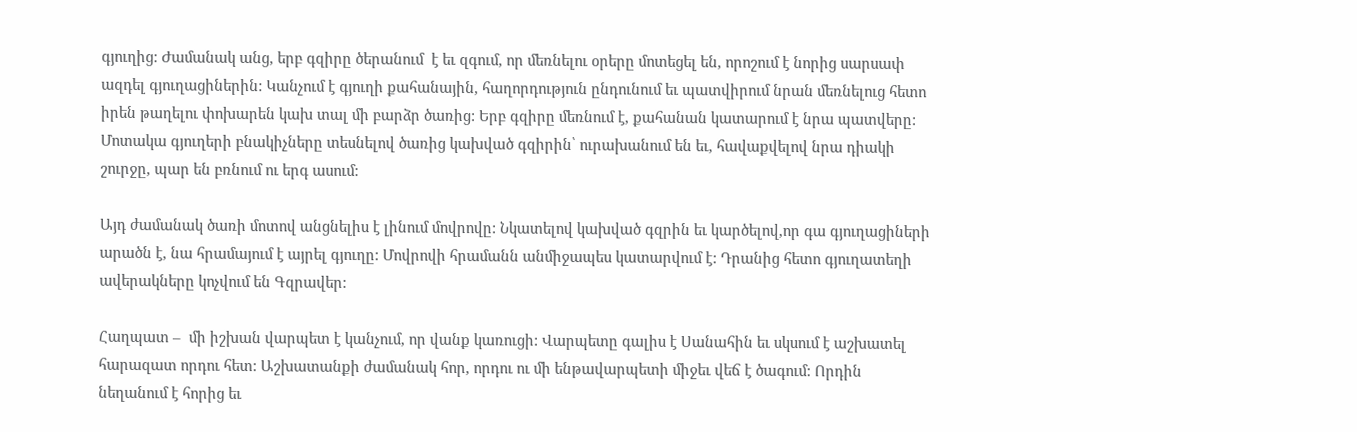գյուղից: Ժամանակ անց, երբ գզիրը ծերանում  է եւ զգում, որ մեռնելու օրերը մոտեցել են, որոշում է նորից սարսափ ազդել գյուղացիներին: Կանչում է գյուղի քահանային, հաղորդություն ընդունում եւ պատվիրում նրան մեռնելուց հետո իրեն թաղելու փոխարեն կախ տալ մի բարձր ծառից: Երբ գզիրը մեռնում է, քահանան կատարում է նրա պատվերը: Մոտակա գյուղերի բնակիչները տեսնելով ծառից կախված գզիրին՝ ուրախանում են եւ, հավաքվելով նրա դիակի շուրջը, պար են բռնում ու երգ ասում:

Այդ ժամանակ ծառի մոտով անցնելիս է լինում մովրովը: Նկատելով կախված գզրին եւ կարծելով,որ գա գյուղացիների արածն է, նա հրամայում է այրել գյուղը: Մովրովի հրամանն անմիջապես կատարվում է: Դրանից հետո գյուղատեղի ավերակները կոչվում են Գզրավեր:

Հաղպատ –  մի իշխան վարպետ է կանչում, որ վանք կառուցի: Վարպետը գալիս է Սանահին եւ սկսում է աշխատել հարազատ որդու հետ: Աշխատանքի ժամանակ հոր, որդու ու մի ենթավարպետի միջեւ վեճ է ծագում: Որդին նեղանում է հորից եւ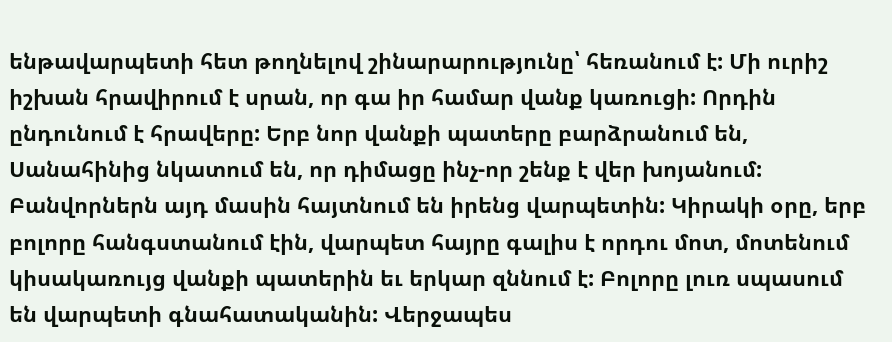ենթավարպետի հետ թողնելով շինարարությունը՝ հեռանում է: Մի ուրիշ իշխան հրավիրում է սրան, որ գա իր համար վանք կառուցի: Որդին ընդունում է հրավերը: Երբ նոր վանքի պատերը բարձրանում են, Սանահինից նկատում են, որ դիմացը ինչ-որ շենք է վեր խոյանում: Բանվորներն այդ մասին հայտնում են իրենց վարպետին: Կիրակի օրը, երբ բոլորը հանգստանում էին, վարպետ հայրը գալիս է որդու մոտ, մոտենում կիսակառույց վանքի պատերին եւ երկար զննում է: Բոլորը լուռ սպասում են վարպետի գնահատականին: Վերջապես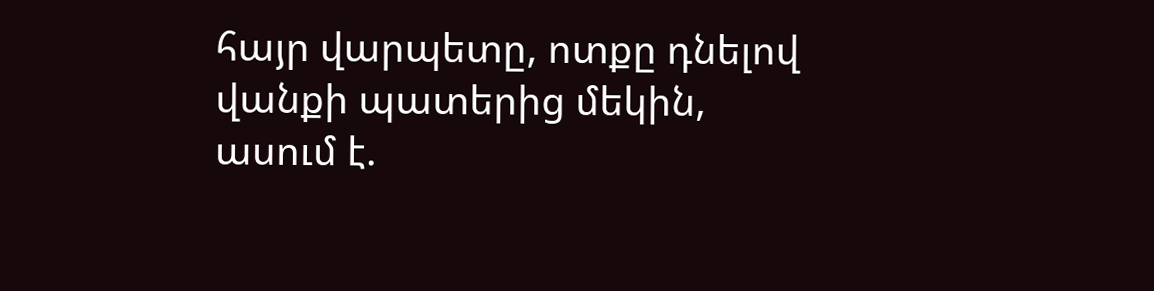հայր վարպետը, ոտքը դնելով վանքի պատերից մեկին, ասում է.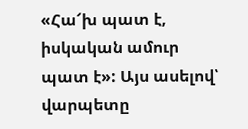«Հա՜խ պատ է, իսկական ամուր պատ է»: Այս ասելով՝ վարպետը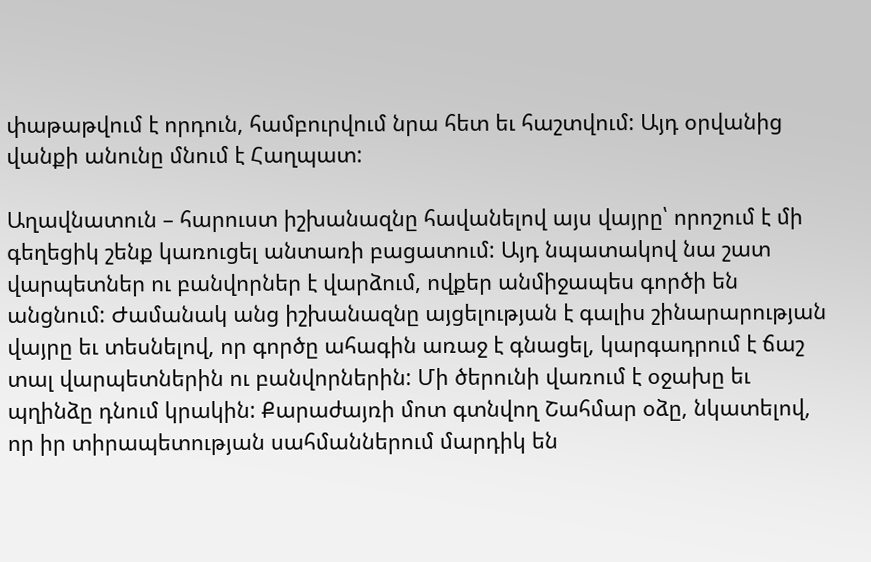փաթաթվում է որդուն, համբուրվում նրա հետ եւ հաշտվում: Այդ օրվանից վանքի անունը մնում է Հաղպատ:

Աղավնատուն – հարուստ իշխանազնը հավանելով այս վայրը՝ որոշում է մի գեղեցիկ շենք կառուցել անտառի բացատում: Այդ նպատակով նա շատ վարպետներ ու բանվորներ է վարձում, ովքեր անմիջապես գործի են անցնում: Ժամանակ անց իշխանազնը այցելության է գալիս շինարարության վայրը եւ տեսնելով, որ գործը ահագին առաջ է գնացել, կարգադրում է ճաշ տալ վարպետներին ու բանվորներին: Մի ծերունի վառում է օջախը եւ պղինձը դնում կրակին: Քարաժայռի մոտ գտնվող Շահմար օձը, նկատելով, որ իր տիրապետության սահմաններում մարդիկ են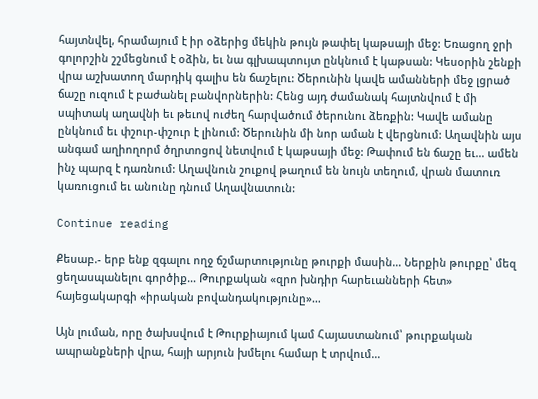հայտնվել, հրամայում է իր օձերից մեկին թույն թափել կաթսայի մեջ: Եռացող ջրի գոլորշին շշմեցնում է օձին, եւ նա գլխապտույտ ընկնում է կաթսան: Կեսօրին շենքի վրա աշխատող մարդիկ գալիս են ճաշելու: Ծերունին կավե ամանների մեջ լցրած ճաշը ուզում է բաժանել բանվորներին: Հենց այդ ժամանակ հայտնվում է մի սպիտակ աղավնի եւ թեւով ուժեղ հարվածում ծերունու ձեռքին: Կավե ամանը ընկնում եւ փշուր-փշուր է լինում: Ծերունին մի նոր աման է վերցնում: Աղավնին այս անգամ աղիողորմ ծղրտոցով նետվում է կաթսայի մեջ: Թափում են ճաշը եւ… ամեն ինչ պարզ է դառնում: Աղավնուն շուքով թաղում են նույն տեղում, վրան մատուռ կառուցում եւ անունը դնում Աղավնատուն:

Continue reading

Քեսաբ.- երբ ենք զգալու ողջ ճշմարտությունը թուրքի մասին… Ներքին թուրքը՝ մեզ ցեղասպանելու գործիք… Թուրքական «զրո խնդիր հարեւանների հետ» հայեցակարգի «իրական բովանդակությունը»…

Այն լուման, որը ծախսվում է Թուրքիայում կամ Հայաստանում՝ թուրքական ապրանքների վրա, հայի արյուն խմելու համար է տրվում…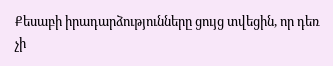Քեսաբի իրադարձությունները ցույց տվեցին, որ դեռ չի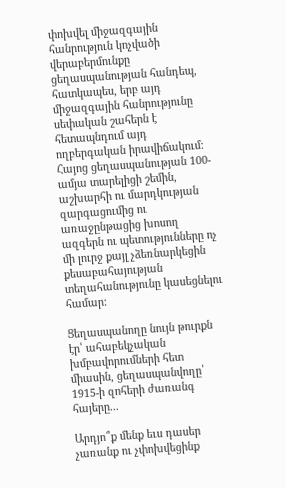փոխվել միջազգային հանրություն կոչվածի վերաբերմունքը ցեղասպանության հանդեպ, հատկապես, երբ այդ միջազգային հանրությունը սեփական շահերն է հետապնդում այդ ողբերգական իրավիճակում: Հայոց ցեղասպանության 100-ամյա տարելիցի շեմին, աշխարհի ու մարդկության զարգացումից ու առաջընթացից խոսող ազգերն ու պետությունները ոչ մի լուրջ քայլ չձեռնարկեցին քեսաբահայության տեղահանությունը կասեցնելու համար:

Ցեղասպանողը նույն թուրքն էր՝ ահաբեկչական խմբավորումների հետ միասին, ցեղասպանվողը՝ 1915-ի զոհերի ժառանգ հայերը...

Արդյո՞ք մենք եւս դասեր չառանք ու չփոխվեցինք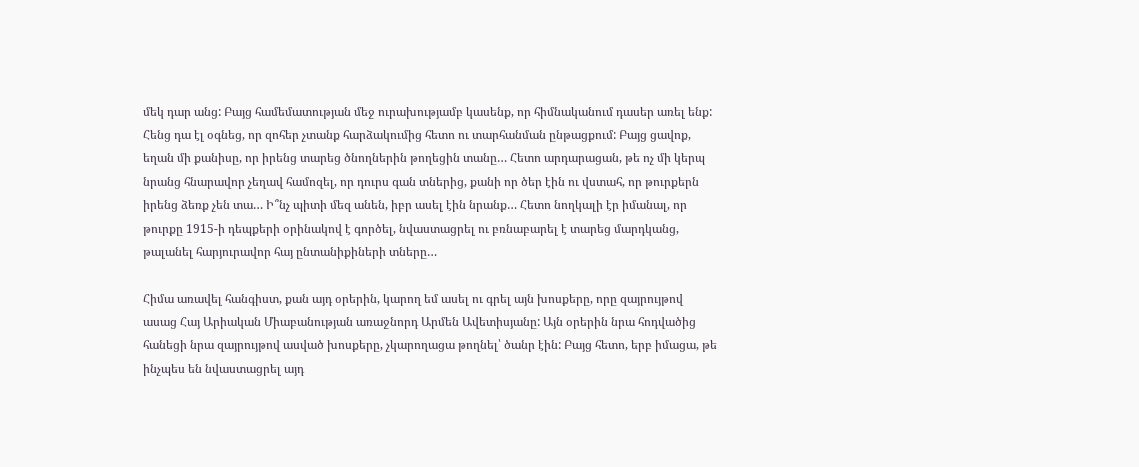մեկ դար անց: Բայց համեմատության մեջ ուրախությամբ կասենք, որ հիմնականում դասեր առել ենք: Հենց դա էլ օգնեց, որ զոհեր չտանք հարձակումից հետո ու տարհանման ընթացքում: Բայց ցավոք, եղան մի քանիսը, որ իրենց տարեց ծնողներին թողեցին տանը… Հետո արդարացան, թե ոչ մի կերպ նրանց հնարավոր չեղավ համոզել, որ դուրս գան տներից, քանի որ ծեր էին ու վստահ, որ թուրքերն իրենց ձեռք չեն տա… Ի՞նչ պիտի մեզ անեն, իբր ասել էին նրանք… Հետո նողկալի էր իմանալ, որ թուրքը 1915-ի դեպքերի օրինակով է գործել, նվաստացրել ու բռնաբարել է տարեց մարդկանց, թալանել հարյուրավոր հայ ընտանիքիների տները…

Հիմա առավել հանգիստ, քան այդ օրերին, կարող եմ ասել ու գրել այն խոսքերը, որը զայրույթով ասաց Հայ Արիական Միաբանության առաջնորդ Արմեն Ավետիսյանը: Այն օրերին նրա հոդվածից հանեցի նրա զայրույթով ասված խոսքերը, չկարողացա թողնել՝ ծանր էին: Բայց հետո, երբ իմացա, թե ինչպես են նվաստացրել այդ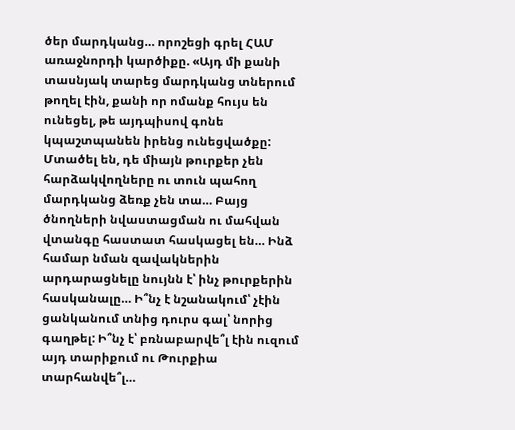ծեր մարդկանց… որոշեցի գրել ՀԱՄ առաջնորդի կարծիքը. «Այդ մի քանի տասնյակ տարեց մարդկանց տներում թողել էին, քանի որ ոմանք հույս են ունեցել, թե այդպիսով գոնե կպաշտպանեն իրենց ունեցվածքը: Մտածել են, դե միայն թուրքեր չեն հարձակվողները ու տուն պահող մարդկանց ձեռք չեն տա… Բայց ծնողների նվաստացման ու մահվան վտանգը հաստատ հասկացել են… Ինձ համար նման զավակներին արդարացնելը նույնն է՝ ինչ թուրքերին հասկանալը… Ի՞նչ է նշանակում՝ չէին ցանկանում տնից դուրս գալ՝ նորից գաղթել: Ի՞նչ է՝ բռնաբարվե՞լ էին ուզում այդ տարիքում ու Թուրքիա տարհանվե՞լ…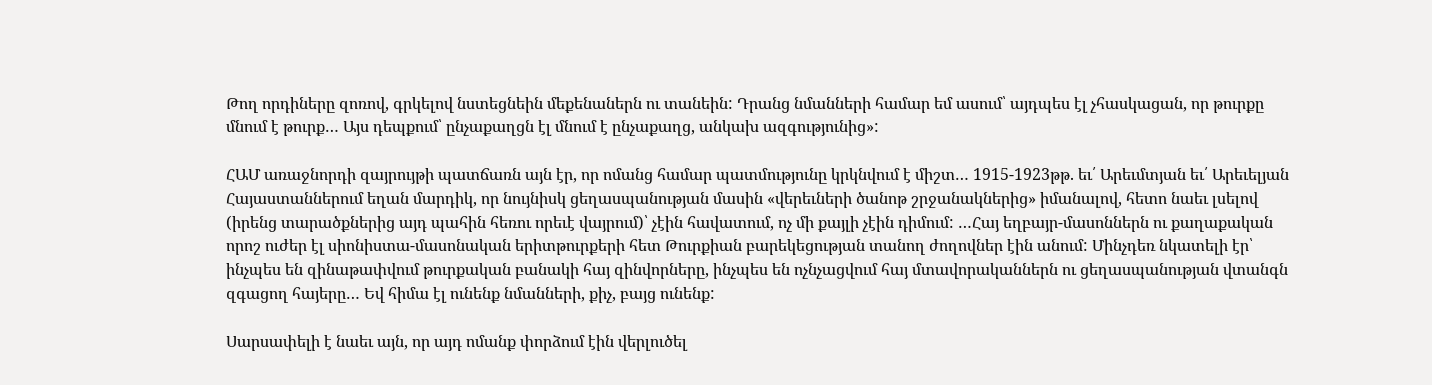Թող որդիները զոռով, գրկելով նստեցնեին մեքենաներն ու տանեին: Դրանց նմանների համար եմ ասում՝ այդպես էլ չհասկացան, որ թուրքը մնում է թուրք… Այս դեպքում՝ ընչաքաղցն էլ մնում է ընչաքաղց, անկախ ազգությունից»:

ՀԱՄ առաջնորդի զայրույթի պատճառն այն էր, որ ոմանց համար պատմությունը կրկնվում է միշտ… 1915-1923թթ. եւ՛ Արեւմտյան եւ՛ Արեւելյան Հայաստաններում եղան մարդիկ, որ նույնիսկ ցեղասպանության մասին «վերեւների ծանոթ շրջանակներից» իմանալով, հետո նաեւ լսելով (իրենց տարածքներից այդ պահին հեռու որեւէ վայրում)՝ չէին հավատում, ոչ մի քայլի չէին դիմում: …Հայ եղբայր-մասոններն ու քաղաքական որոշ ուժեր էլ սիոնիստա-մասոնական երիտթուրքերի հետ Թուրքիան բարեկեցության տանող ժողովներ էին անում: Մինչդեռ նկատելի էր՝ ինչպես են զինաթափվում թուրքական բանակի հայ զինվորները, ինչպես են ոչնչացվում հայ մտավորականներն ու ցեղասպանության վտանգն զգացող հայերը… Եվ հիմա էլ ունենք նմանների, քիչ, բայց ունենք:

Սարսափելի է նաեւ այն, որ այդ ոմանք փորձում էին վերլուծել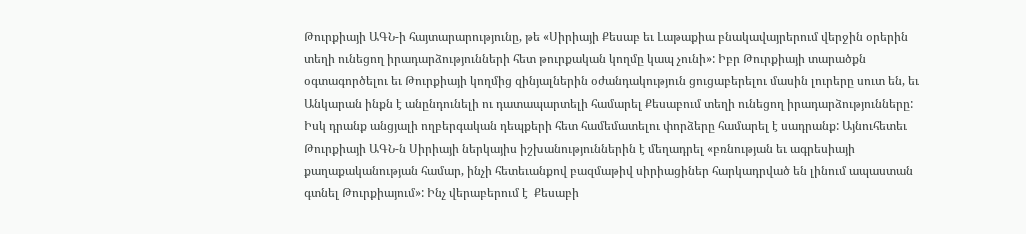Թուրքիայի ԱԳՆ-ի հայտարարությունը, թե «Սիրիայի Քեսաբ եւ Լաթաքիա բնակավայրերում վերջին օրերին տեղի ունեցող իրադարձությունների հետ թուրքական կողմը կապ չունի»: Իբր Թուրքիայի տարածքն օգտագործելու եւ Թուրքիայի կողմից զինյալներին օժանդակություն ցուցաբերելու մասին լուրերը սուտ են, եւ Անկարան ինքն է անընդունելի ու դատապարտելի համարել Քեսաբում տեղի ունեցող իրադարձությունները: Իսկ դրանք անցյալի ողբերգական դեպքերի հետ համեմատելու փորձերը համարել է սադրանք: Այնուհետեւ Թուրքիայի ԱԳՆ-ն Սիրիայի ներկայիս իշխանություններին է մեղադրել «բռնության եւ ագրեսիայի քաղաքականության համար, ինչի հետեւանքով բազմաթիվ սիրիացիներ հարկադրված են լինում ապաստան գտնել Թուրքիայում»: Ինչ վերաբերում է  Քեսաբի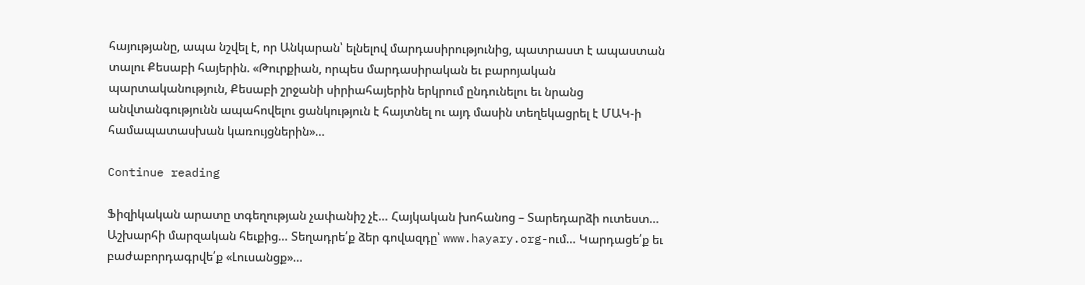հայությանը, ապա նշվել է, որ Անկարան՝ ելնելով մարդասիրությունից, պատրաստ է ապաստան տալու Քեսաբի հայերին. «Թուրքիան, որպես մարդասիրական եւ բարոյական պարտականություն, Քեսաբի շրջանի սիրիահայերին երկրում ընդունելու եւ նրանց անվտանգությունն ապահովելու ցանկություն է հայտնել ու այդ մասին տեղեկացրել է ՄԱԿ-ի համապատասխան կառույցներին»…

Continue reading

Ֆիզիկական արատը տգեղության չափանիշ չէ… Հայկական խոհանոց – Տարեդարձի ուտեստ… Աշխարհի մարզական հեւքից… Տեղադրե՛ք ձեր գովազդը՝ www.hayary.org-ում… Կարդացե՛ք եւ բաժաբորդագրվե՛ք «Լուսանցք»…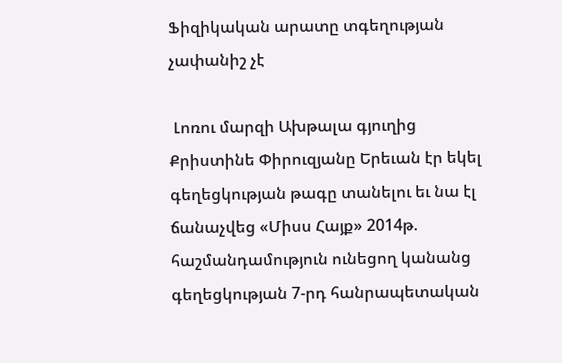Ֆիզիկական արատը տգեղության չափանիշ չէ

 Լոռու մարզի Ախթալա գյուղից Քրիստինե Փիրուզյանը Երեւան էր եկել գեղեցկության թագը տանելու եւ նա էլ ճանաչվեց «Միսս Հայք» 2014թ. հաշմանդամություն ունեցող կանանց գեղեցկության 7-րդ հանրապետական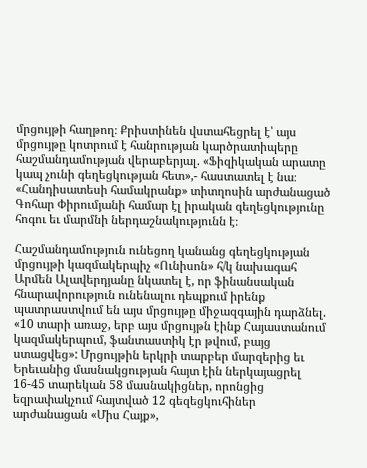մրցույթի հաղթող։ Քրիստինեն վստահեցրել է՝ այս մրցույթը կոտրում է հանրության կարծրատիպերը հաշմանդամության վերաբերյալ. «Ֆիզիկական արատը կապ չունի գեղեցկության հետ»,- հաստատել է նա։ «Հանդիսատեսի համակրանք» տիտղոսին արժանացած Գոհար Փիրումյանի համար էլ իրական գեղեցկությունը հոգու եւ մարմնի ներդաշնակությունն է։

Հաշմանդամություն ունեցող կանանց գեղեցկության մրցույթի կազմակերպիչ «Ունիսոն» հ/կ նախագահ Արմեն Ալավերդյանը նկատել է, որ ֆինանսական հնարավորություն ունենալու դեպքում իրենք պատրաստվում են այս մրցույթը միջազգային դարձնել. «10 տարի առաջ, երբ այս մրցույթն էինք Հայաստանում կազմակերպում, ֆանտաստիկ էր թվում, բայց ստացվեց»: Մրցույթին երկրի տարբեր մարզերից եւ Երեւանից մասնակցության հայտ էին ներկայացրել 16-45 տարեկան 58 մասնակիցներ, որոնցից եզրափակչում հայտված 12 գեզեցկուհիներ արժանացան «Միս Հայք»,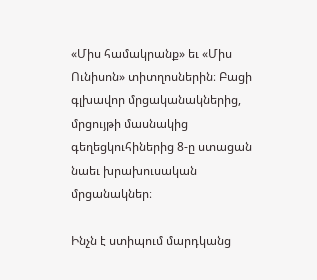«Միս համակրանք» եւ «Միս Ունիսոն» տիտղոսներին։ Բացի գլխավոր մրցականակներից, մրցույթի մասնակից գեղեցկուհիներից 8-ը ստացան նաեւ խրախուսական մրցանակներ։

Ինչն է ստիպում մարդկանց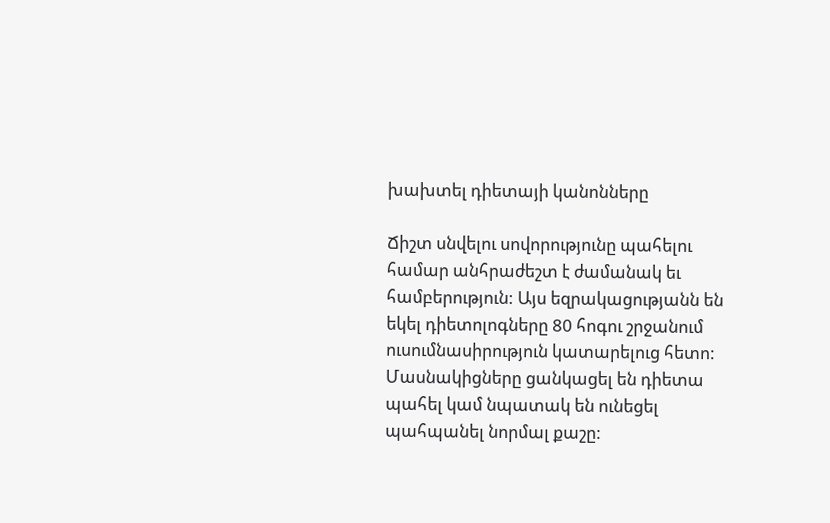խախտել դիետայի կանոնները

Ճիշտ սնվելու սովորությունը պահելու համար անհրաժեշտ է ժամանակ եւ համբերություն: Այս եզրակացությանն են եկել դիետոլոգները 80 հոգու շրջանում ուսումնասիրություն կատարելուց հետո: Մասնակիցները ցանկացել են դիետա պահել կամ նպատակ են ունեցել պահպանել նորմալ քաշը: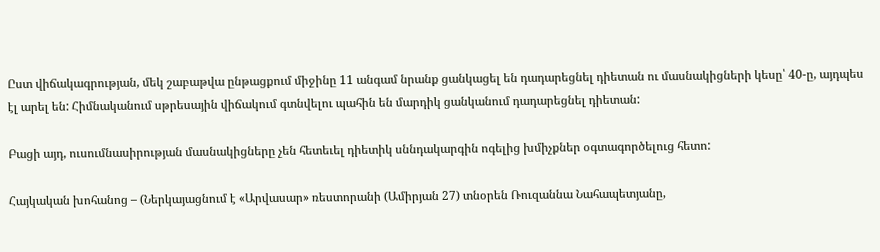Ըստ վիճակագրության, մեկ շաբաթվա ընթացքում միջինը 11 անգամ նրանք ցանկացել են դադարեցնել դիետան ու մասնակիցների կեսը՝ 40-ը, այդպես էլ արել են: Հիմնականում սթրեսային վիճակում գտնվելու պահին են մարդիկ ցանկանում դադարեցնել դիետան:

Բացի այդ, ուսումնասիրության մասնակիցները չեն հետեւել դիետիկ սննդակարգին ոգելից խմիչքներ օգտագործելուց հետո:

Հայկական խոհանոց – (Ներկայացնում է «Արվասար» ռեստորանի (Ամիրյան 27) տնօրեն Ռուզաննա Նահապետյանը,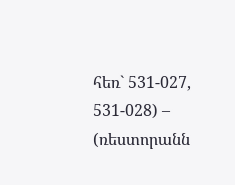հեռ` 531-027, 531-028) – (ռեստորանն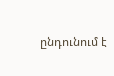ընդունում է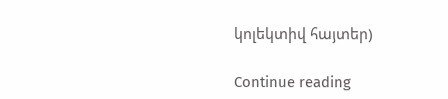կոլեկտիվ հայտեր)

Continue reading